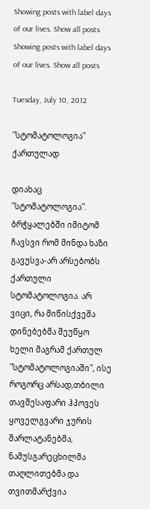Showing posts with label days of our lives. Show all posts
Showing posts with label days of our lives. Show all posts

Tuesday, July 10, 2012

"სტომატოლოგია" ქართულად

დიახაც "სტომატოლოგია". ბრჭყალებში იმიტომ ჩავსვი რომ მინდა ხაზი გავუსვა-არ არსებობს ქართული სტომატოლოგია. არ ვიცი, რა მიწისქვეშა დინებებმა შეუწყო ხელი მაგრამ ქართულ "სტომატოლოგიაში", ისე როგორც არსად,თბილი თავშესაფარი ჰპოვეს ყოველგვარი ჯურის შარლატანებმა, ნამუსგარეცხილმა თაღლითებმა და თვითმარქვია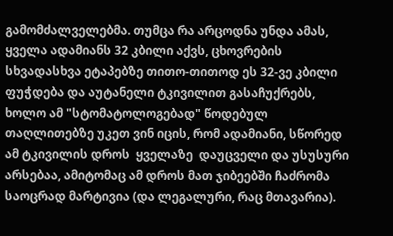გამომძალველებმა. თუმცა რა არცოდნა უნდა ამას, ყველა ადამიანს 32 კბილი აქვს, ცხოვრების სხვადასხვა ეტაპებზე თითო-თითოდ ეს 32-ვე კბილი ფუჭდება და აუტანელი ტკივილით გასაჩუქრებს, ხოლო ამ "სტომატოლოგებად" წოდებულ თაღლითებზე უკეთ ვინ იცის, რომ ადამიანი, სწორედ ამ ტკივილის დროს  ყველაზე  დაუცველი და უსუსური არსებაა, ამიტომაც ამ დროს მათ ჯიბეებში ჩაძრომა საოცრად მარტივია (და ლეგალური, რაც მთავარია).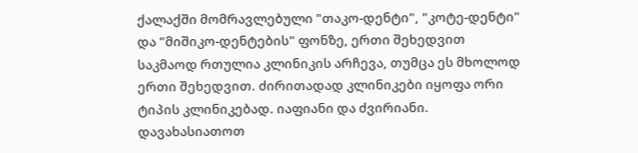ქალაქში მომრავლებული "თაკო-დენტი", "კოტე-დენტი" და "მიშიკო-დენტების" ფონზე, ერთი შეხედვით საკმაოდ რთულია კლინიკის არჩევა, თუმცა ეს მხოლოდ ერთი შეხედვით. ძირითადად კლინიკები იყოფა ორი ტიპის კლინიკებად. იაფიანი და ძვირიანი. დავახასიათოთ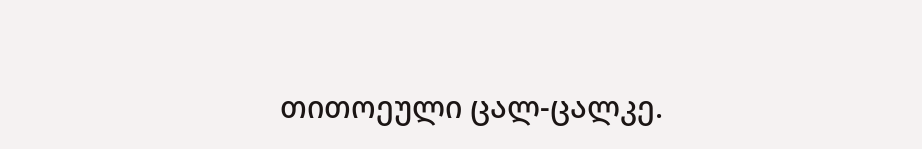თითოეული ცალ-ცალკე.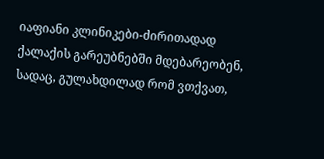იაფიანი კლინიკები-ძირითადად ქალაქის გარეუბნებში მდებარეობენ, სადაც, გულახდილად რომ ვთქვათ,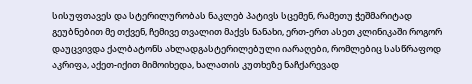სისუფთავეს და სტერილურობას ნაკლებ პატივს სცემენ, რამეთუ ჭეშმარიტად გეუბნებით მე თქვენ, ჩემივე თვალით მაქვს ნანახი, ერთ-ერთ ასეთ კლინიკაში როგორ დაუცვივდა ქალბატონს ახლადგასტერილებული იარაღები, რომლებიც სასწრაფოდ აკრიფა, აქეთ-იქით მიმოიხედა, ხალათის კუთხეზე ნაჩქარევად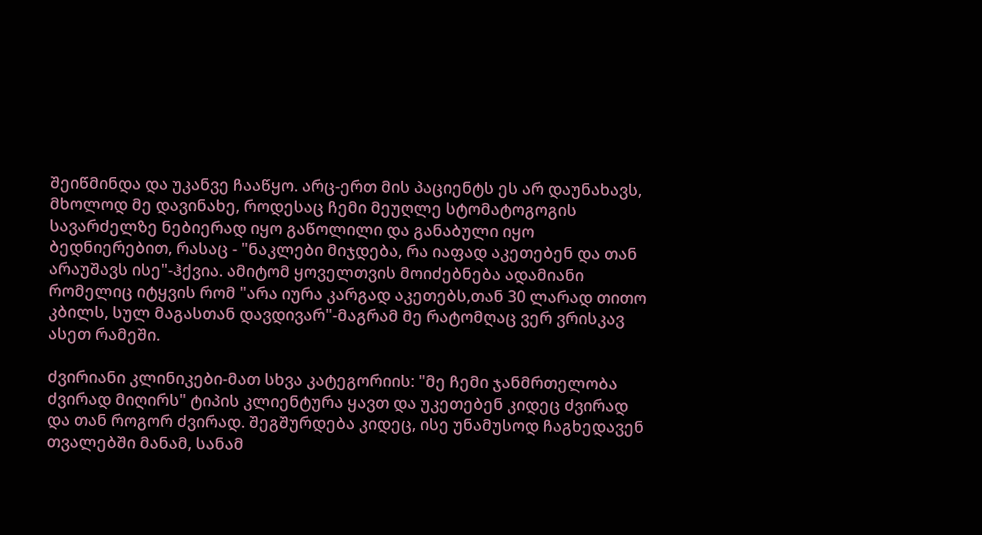შეიწმინდა და უკანვე ჩააწყო. არც-ერთ მის პაციენტს ეს არ დაუნახავს, მხოლოდ მე დავინახე, როდესაც ჩემი მეუღლე სტომატოგოგის სავარძელზე ნებიერად იყო გაწოლილი და განაბული იყო ბედნიერებით, რასაც - "ნაკლები მიჯდება, რა იაფად აკეთებენ და თან არაუშავს ისე"-ჰქვია. ამიტომ ყოველთვის მოიძებნება ადამიანი რომელიც იტყვის რომ "არა იურა კარგად აკეთებს,თან 30 ლარად თითო კბილს, სულ მაგასთან დავდივარ"-მაგრამ მე რატომღაც ვერ ვრისკავ ასეთ რამეში.

ძვირიანი კლინიკები-მათ სხვა კატეგორიის: "მე ჩემი ჯანმრთელობა ძვირად მიღირს" ტიპის კლიენტურა ყავთ და უკეთებენ კიდეც ძვირად და თან როგორ ძვირად. შეგშურდება კიდეც, ისე უნამუსოდ ჩაგხედავენ თვალებში მანამ, სანამ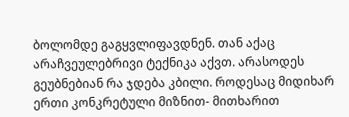ბოლომდე გაგყვლიფავდნენ. თან აქაც არაჩვეულებრივი ტექნიკა აქვთ. არასოდეს გეუბნებიან რა ჯდება კბილი. როდესაც მიდიხარ ერთი კონკრეტული მიზნით- მითხარით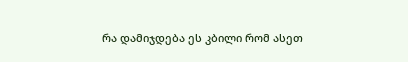რა დამიჯდება ეს კბილი რომ ასეთ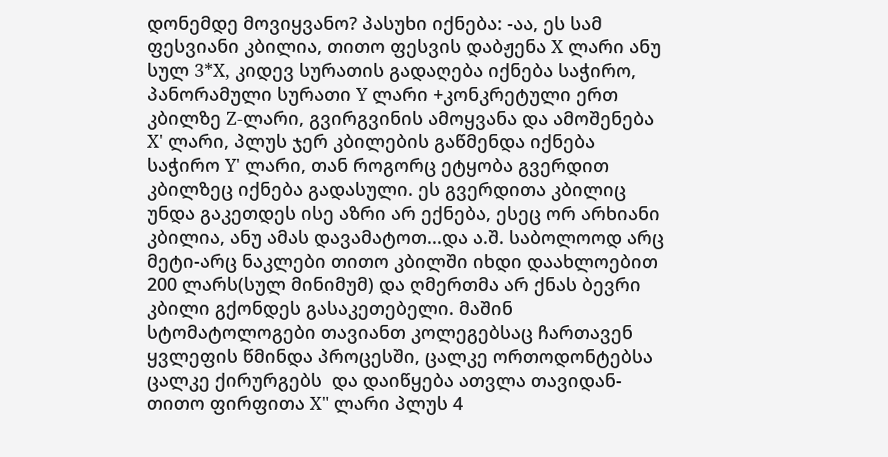დონემდე მოვიყვანო? პასუხი იქნება: -აა, ეს სამ ფესვიანი კბილია, თითო ფესვის დაბჟენა X ლარი ანუ სულ 3*X, კიდევ სურათის გადაღება იქნება საჭირო, პანორამული სურათი Y ლარი +კონკრეტული ერთ კბილზე Z-ლარი, გვირგვინის ამოყვანა და ამოშენება X' ლარი, პლუს ჯერ კბილების გაწმენდა იქნება საჭირო Y' ლარი, თან როგორც ეტყობა გვერდით კბილზეც იქნება გადასული. ეს გვერდითა კბილიც უნდა გაკეთდეს ისე აზრი არ ექნება, ესეც ორ არხიანი კბილია, ანუ ამას დავამატოთ...და ა.შ. საბოლოოდ არც მეტი-არც ნაკლები თითო კბილში იხდი დაახლოებით 200 ლარს(სულ მინიმუმ) და ღმერთმა არ ქნას ბევრი კბილი გქონდეს გასაკეთებელი. მაშინ სტომატოლოგები თავიანთ კოლეგებსაც ჩართავენ ყვლეფის წმინდა პროცესში, ცალკე ორთოდონტებსა ცალკე ქირურგებს  და დაიწყება ათვლა თავიდან-თითო ფირფითა X" ლარი პლუს 4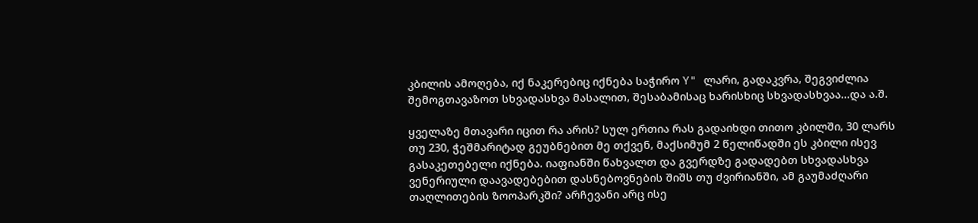კბილის ამოღება, იქ ნაკერებიც იქნება საჭირო Y" ლარი, გადაკვრა, შეგვიძლია შემოგთავაზოთ სხვადასხვა მასალით, შესაბამისაც ხარისხიც სხვადასხვაა...და ა.შ.

ყველაზე მთავარი იცით რა არის? სულ ერთია რას გადაიხდი თითო კბილში, 30 ლარს თუ 230, ჭეშმარიტად გეუბნებით მე თქვენ, მაქსიმუმ 2 წელიწადში ეს კბილი ისევ გასაკეთებელი იქნება. იაფიანში წახვალთ და გვერდზე გადადებთ სხვადასხვა ვენერიული დაავადებებით დასნებოვნების შიშს თუ ძვირიანში, ამ გაუმაძღარი თაღლითების ზოოპარკში? არჩევანი არც ისე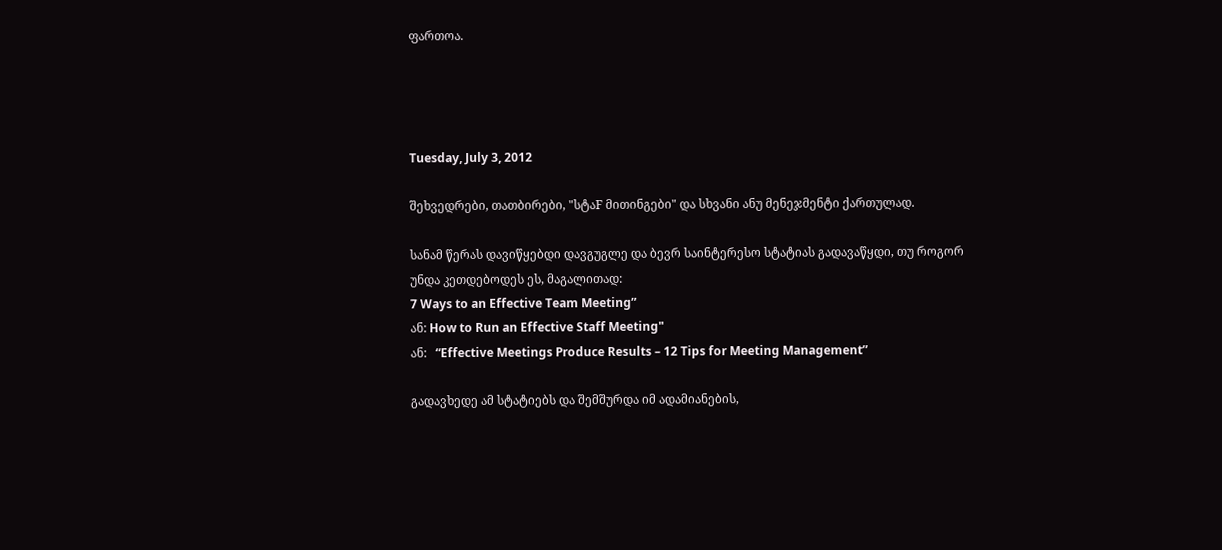ფართოა.




Tuesday, July 3, 2012

შეხვედრები, თათბირები, "სტაF მითინგები" და სხვანი ანუ მენეჯმენტი ქართულად.

სანამ წერას დავიწყებდი დავგუგლე და ბევრ საინტერესო სტატიას გადავაწყდი, თუ როგორ უნდა კეთდებოდეს ეს, მაგალითად:
7 Ways to an Effective Team Meeting”
ან: How to Run an Effective Staff Meeting"
ან:   “Effective Meetings Produce Results – 12 Tips for Meeting Management”

გადავხედე ამ სტატიებს და შემშურდა იმ ადამიანების,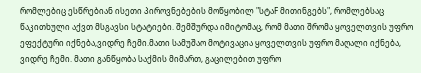რომლებიც ესწრებიან ისეთი პიროვნებების მოწყობილ "სტაF მითინგებს", რომლებსაც  წაკითხული აქვთ მსგავსი სტატიები. შემშურდა იმიტომაც, რომ მათი შრომა ყოველთვის უფრო ეფექტური იქნება,ვიდრე ჩემი.მათი სამუშაო მოტივაცია ყოველთვის უფრო მაღალი იქნება, ვიდრე ჩემი. მათი განწყობა საქმის მიმართ, გაცილებით უფრო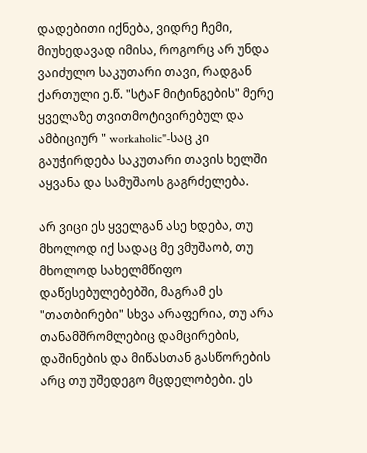დადებითი იქნება, ვიდრე ჩემი, მიუხედავად იმისა, როგორც არ უნდა ვაიძულო საკუთარი თავი, რადგან ქართული ე.წ. "სტაF მიტინგების" მერე ყველაზე თვითმოტივირებულ და ამბიციურ " workaholic"-საც კი გაუჭირდება საკუთარი თავის ხელში აყვანა და სამუშაოს გაგრძელება.

არ ვიცი ეს ყველგან ასე ხდება, თუ მხოლოდ იქ სადაც მე ვმუშაობ, თუ მხოლოდ სახელმწიფო დაწესებულებებში, მაგრამ ეს "თათბირები" სხვა არაფერია, თუ არა თანამშრომლებიც დამცირების, დაშინების და მიწასთან გასწორების არც თუ უშედეგო მცდელობები. ეს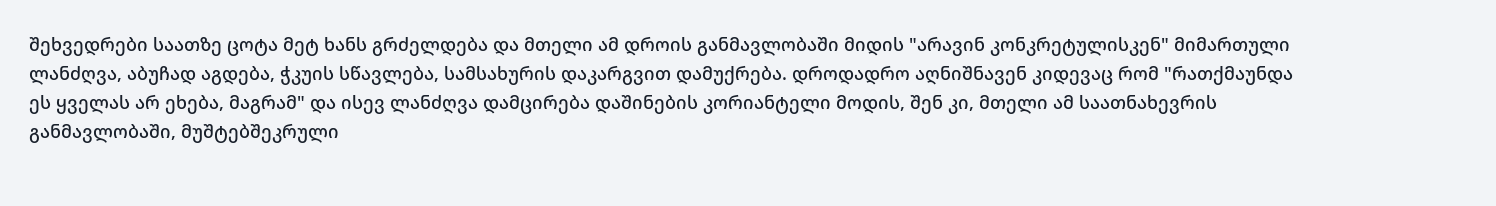შეხვედრები საათზე ცოტა მეტ ხანს გრძელდება და მთელი ამ დროის განმავლობაში მიდის "არავინ კონკრეტულისკენ" მიმართული ლანძღვა, აბუჩად აგდება, ჭკუის სწავლება, სამსახურის დაკარგვით დამუქრება. დროდადრო აღნიშნავენ კიდევაც რომ "რათქმაუნდა ეს ყველას არ ეხება, მაგრამ" და ისევ ლანძღვა დამცირება დაშინების კორიანტელი მოდის, შენ კი, მთელი ამ საათნახევრის განმავლობაში, მუშტებშეკრული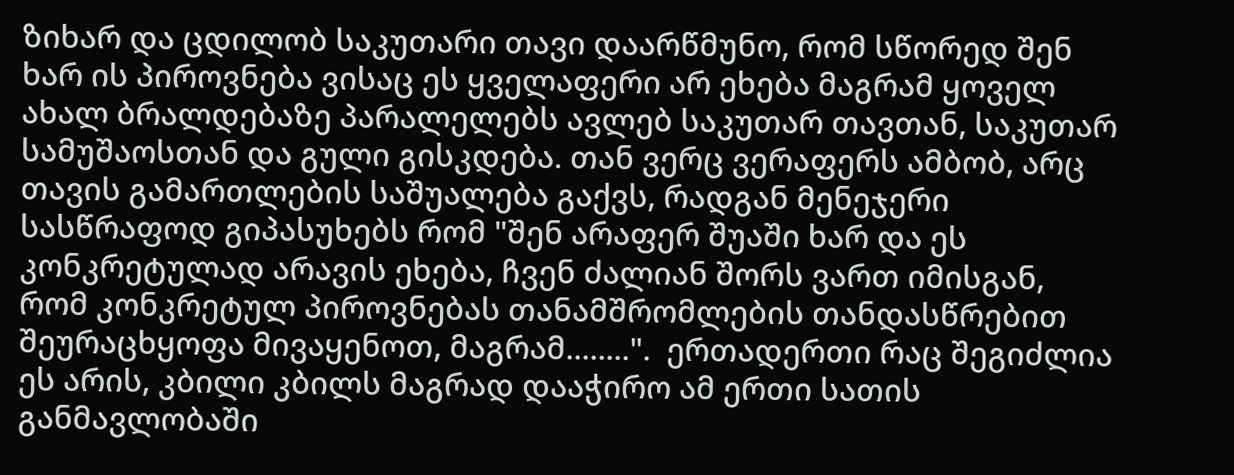ზიხარ და ცდილობ საკუთარი თავი დაარწმუნო, რომ სწორედ შენ ხარ ის პიროვნება ვისაც ეს ყველაფერი არ ეხება მაგრამ ყოველ ახალ ბრალდებაზე პარალელებს ავლებ საკუთარ თავთან, საკუთარ სამუშაოსთან და გული გისკდება. თან ვერც ვერაფერს ამბობ, არც თავის გამართლების საშუალება გაქვს, რადგან მენეჯერი სასწრაფოდ გიპასუხებს რომ "შენ არაფერ შუაში ხარ და ეს კონკრეტულად არავის ეხება, ჩვენ ძალიან შორს ვართ იმისგან, რომ კონკრეტულ პიროვნებას თანამშრომლების თანდასწრებით შეურაცხყოფა მივაყენოთ, მაგრამ........".  ერთადერთი რაც შეგიძლია ეს არის, კბილი კბილს მაგრად დააჭირო ამ ერთი სათის განმავლობაში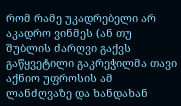რომ რამე უკადრებელი არ აკადრო ვინმეს (ან თუ შუბლის ძარღვი გაქვს გაწყვეტილი გაკრეჭილმა თავი აქნიო უფროსის ამ ლანძღვაზე და ხანდახან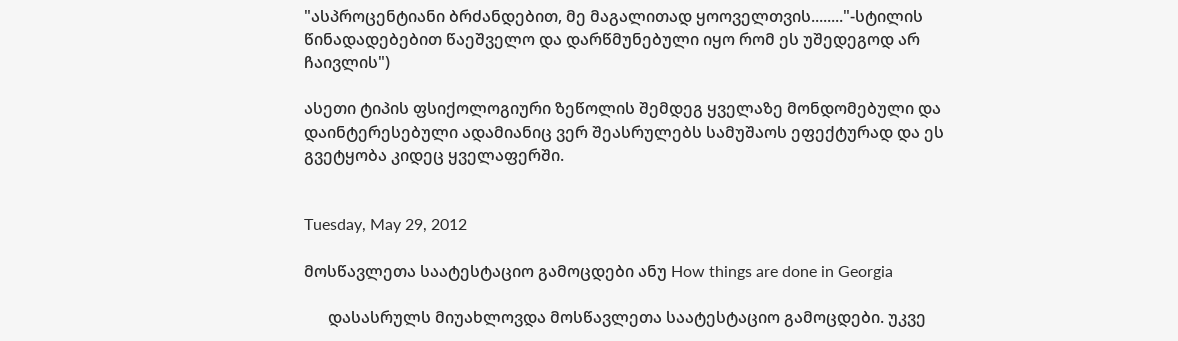"ასპროცენტიანი ბრძანდებით, მე მაგალითად ყოოველთვის........"-სტილის წინადადებებით წაეშველო და დარწმუნებული იყო რომ ეს უშედეგოდ არ ჩაივლის")

ასეთი ტიპის ფსიქოლოგიური ზეწოლის შემდეგ ყველაზე მონდომებული და დაინტერესებული ადამიანიც ვერ შეასრულებს სამუშაოს ეფექტურად და ეს გვეტყობა კიდეც ყველაფერში.


Tuesday, May 29, 2012

მოსწავლეთა საატესტაციო გამოცდები ანუ How things are done in Georgia

      დასასრულს მიუახლოვდა მოსწავლეთა საატესტაციო გამოცდები. უკვე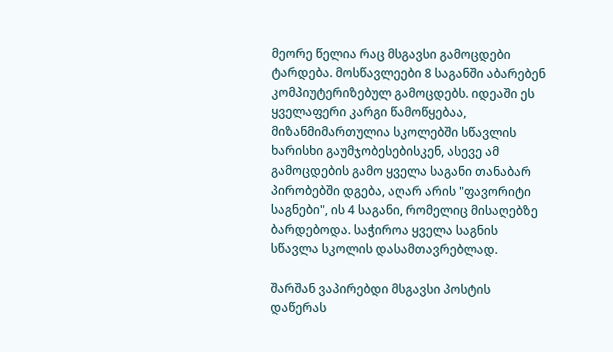მეორე წელია რაც მსგავსი გამოცდები ტარდება. მოსწავლეები 8 საგანში აბარებენ კომპიუტერიზებულ გამოცდებს. იდეაში ეს ყველაფერი კარგი წამოწყებაა, მიზანმიმართულია სკოლებში სწავლის ხარისხი გაუმჯობესებისკენ, ასევე ამ გამოცდების გამო ყველა საგანი თანაბარ პირობებში დგება, აღარ არის "ფავორიტი საგნები", ის 4 საგანი, რომელიც მისაღებზე ბარდებოდა. საჭიროა ყველა საგნის სწავლა სკოლის დასამთავრებლად.

შარშან ვაპირებდი მსგავსი პოსტის დაწერას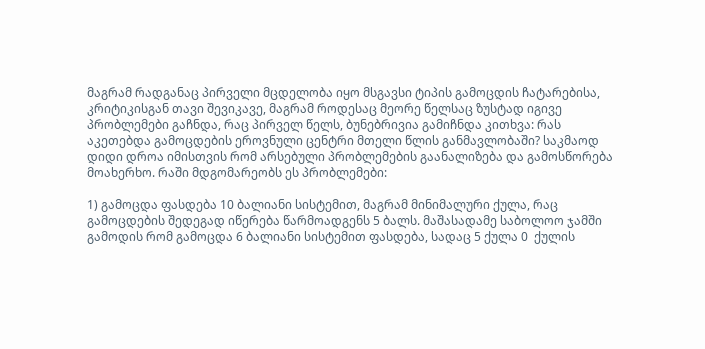მაგრამ რადგანაც პირველი მცდელობა იყო მსგავსი ტიპის გამოცდის ჩატარებისა, კრიტიკისგან თავი შევიკავე, მაგრამ როდესაც მეორე წელსაც ზუსტად იგივე პრობლემები გაჩნდა, რაც პირველ წელს, ბუნებრივია გამიჩნდა კითხვა: რას აკეთებდა გამოცდების ეროვნული ცენტრი მთელი წლის განმავლობაში? საკმაოდ დიდი დროა იმისთვის რომ არსებული პრობლემების გაანალიზება და გამოსწორება მოახერხო. რაში მდგომარეობს ეს პრობლემები:

1) გამოცდა ფასდება 10 ბალიანი სისტემით, მაგრამ მინიმალური ქულა, რაც გამოცდების შედეგად იწერება წარმოადგენს 5 ბალს. მაშასადამე საბოლოო ჯამში გამოდის რომ გამოცდა 6 ბალიანი სისტემით ფასდება, სადაც 5 ქულა 0  ქულის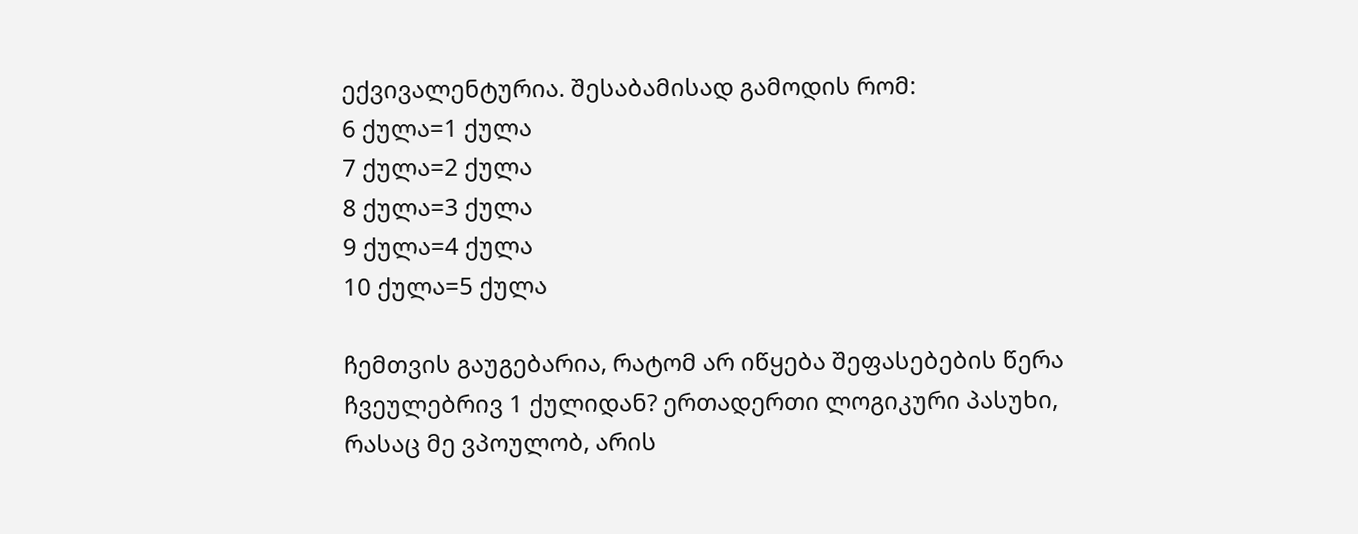ექვივალენტურია. შესაბამისად გამოდის რომ:
6 ქულა=1 ქულა
7 ქულა=2 ქულა
8 ქულა=3 ქულა
9 ქულა=4 ქულა
10 ქულა=5 ქულა

ჩემთვის გაუგებარია, რატომ არ იწყება შეფასებების წერა ჩვეულებრივ 1 ქულიდან? ერთადერთი ლოგიკური პასუხი, რასაც მე ვპოულობ, არის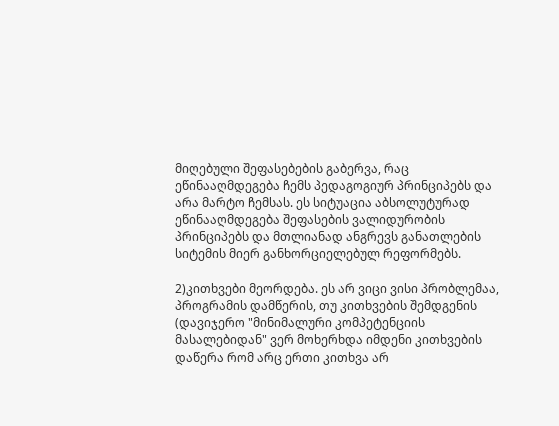მიღებული შეფასებების გაბერვა, რაც ეწინააღმდეგება ჩემს პედაგოგიურ პრინციპებს და არა მარტო ჩემსას. ეს სიტუაცია აბსოლუტურად ეწინააღმდეგება შეფასების ვალიდურობის პრინციპებს და მთლიანად ანგრევს განათლების სიტემის მიერ განხორციელებულ რეფორმებს.

2)კითხვები მეორდება. ეს არ ვიცი ვისი პრობლემაა, პროგრამის დამწერის, თუ კითხვების შემდგენის (დავიჯერო "მინიმალური კომპეტენციის მასალებიდან" ვერ მოხერხდა იმდენი კითხვების დაწერა რომ არც ერთი კითხვა არ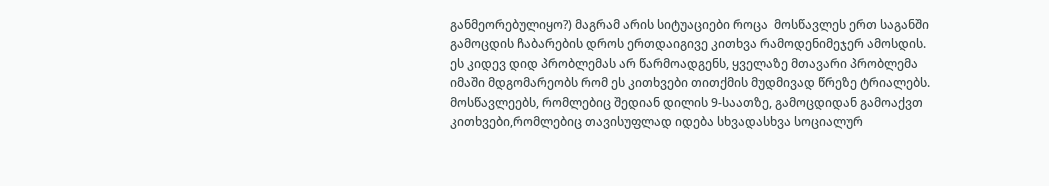განმეორებულიყო?) მაგრამ არის სიტუაციები როცა  მოსწავლეს ერთ საგანში გამოცდის ჩაბარების დროს ერთდაიგივე კითხვა რამოდენიმეჯერ ამოსდის. ეს კიდევ დიდ პრობლემას არ წარმოადგენს, ყველაზე მთავარი პრობლემა იმაში მდგომარეობს რომ ეს კითხვები თითქმის მუდმივად წრეზე ტრიალებს. მოსწავლეებს, რომლებიც შედიან დილის 9-საათზე, გამოცდიდან გამოაქვთ კითხვები,რომლებიც თავისუფლად იდება სხვადასხვა სოციალურ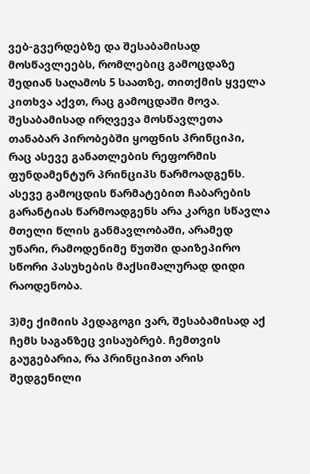ვებ-გვერდებზე და შესაბამისად მოსწავლეებს, რომლებიც გამოცდაზე შედიან საღამოს 5 საათზე, თითქმის ყველა კითხვა აქვთ, რაც გამოცდაში მოვა. შესაბამისად ირღვევა მოსწავლეთა თანაბარ პირობებში ყოფნის პრინციპი, რაც ასევე განათლების რეფორმის ფუნდამენტურ პრინციპს წარმოადგენს.  ასევე გამოცდის წარმატებით ჩაბარების გარანტიას წარმოადგენს არა კარგი სწავლა მთელი წლის განმავლობაში, არამედ უნარი, რამოდენიმე წუთში დაიზეპირო სწორი პასუხების მაქსიმალურად დიდი რაოდენობა.

3)მე ქიმიის პედაგოგი ვარ, შესაბამისად აქ ჩემს საგანზეც ვისაუბრებ. ჩემთვის გაუგებარია, რა პრინციპით არის შედგენილი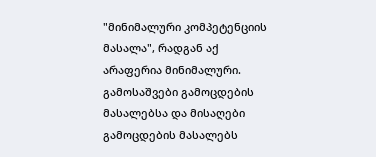"მინიმალური კომპეტენციის მასალა", რადგან აქ არაფერია მინიმალური. გამოსაშვები გამოცდების მასალებსა და მისაღები გამოცდების მასალებს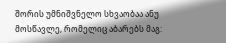შორის უმნიშვნელო სხვაობაა ანუ მოსწავლე, რომელიც აბარებს მაგ: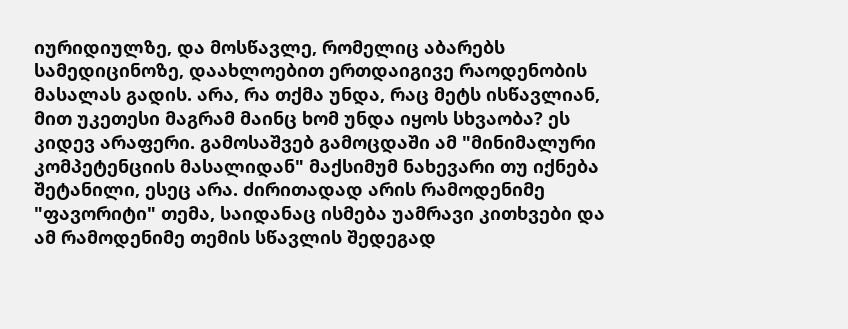იურიდიულზე, და მოსწავლე, რომელიც აბარებს სამედიცინოზე, დაახლოებით ერთდაიგივე რაოდენობის მასალას გადის. არა, რა თქმა უნდა, რაც მეტს ისწავლიან, მით უკეთესი მაგრამ მაინც ხომ უნდა იყოს სხვაობა? ეს კიდევ არაფერი. გამოსაშვებ გამოცდაში ამ "მინიმალური კომპეტენციის მასალიდან" მაქსიმუმ ნახევარი თუ იქნება შეტანილი, ესეც არა. ძირითადად არის რამოდენიმე "ფავორიტი" თემა, საიდანაც ისმება უამრავი კითხვები და ამ რამოდენიმე თემის სწავლის შედეგად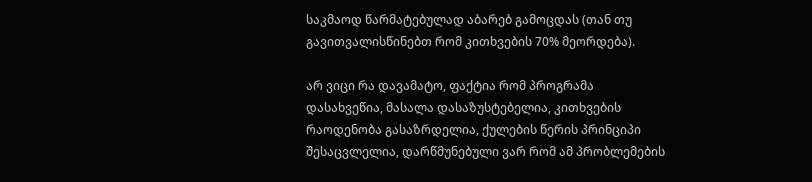საკმაოდ წარმატებულად აბარებ გამოცდას (თან თუ გავითვალისწინებთ რომ კითხვების 70% მეორდება).

არ ვიცი რა დავამატო, ფაქტია რომ პროგრამა დასახვეწია, მასალა დასაზუსტებელია, კითხვების რაოდენობა გასაზრდელია, ქულების წერის პრინციპი შესაცვლელია, დარწმუნებული ვარ რომ ამ პრობლემების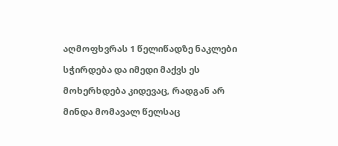აღმოფხვრას 1 წელიწადზე ნაკლები სჭირდება და იმედი მაქვს ეს მოხერხდება კიდევაც, რადგან არ მინდა მომავალ წელსაც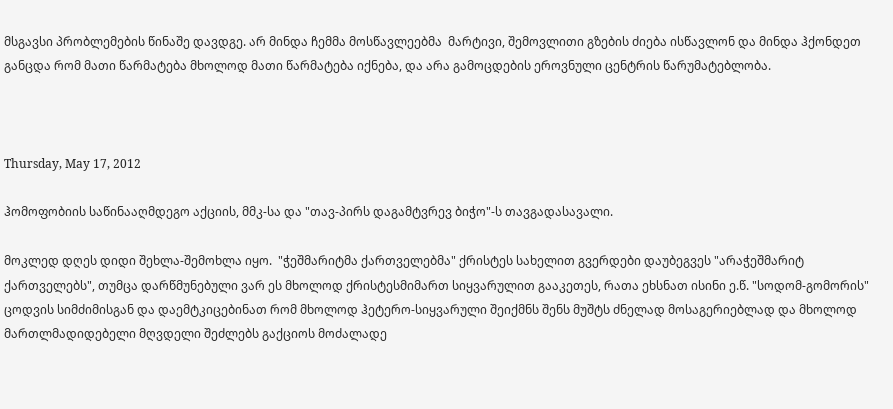მსგავსი პრობლემების წინაშე დავდგე. არ მინდა ჩემმა მოსწავლეებმა  მარტივი, შემოვლითი გზების ძიება ისწავლონ და მინდა ჰქონდეთ განცდა რომ მათი წარმატება მხოლოდ მათი წარმატება იქნება, და არა გამოცდების ეროვნული ცენტრის წარუმატებლობა.



Thursday, May 17, 2012

ჰომოფობიის საწინააღმდეგო აქციის, მმკ-სა და "თავ-პირს დაგამტვრევ ბიჭო"-ს თავგადასავალი.

მოკლედ დღეს დიდი შეხლა-შემოხლა იყო.  "ჭეშმარიტმა ქართველებმა" ქრისტეს სახელით გვერდები დაუბეგვეს "არაჭეშმარიტ ქართველებს", თუმცა დარწმუნებული ვარ ეს მხოლოდ ქრისტესმიმართ სიყვარულით გააკეთეს, რათა ეხსნათ ისინი ე.წ. "სოდომ-გომორის" ცოდვის სიმძიმისგან და დაემტკიცებინათ რომ მხოლოდ ჰეტერო-სიყვარული შეიქმნს შენს მუშტს ძნელად მოსაგერიებლად და მხოლოდ მართლმადიდებელი მღვდელი შეძლებს გაქციოს მოძალადე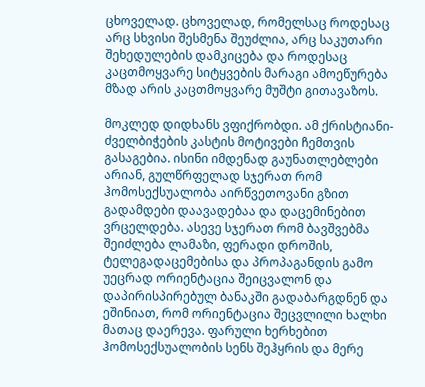ცხოველად. ცხოველად, რომელსაც როდესაც არც სხვისი შესმენა შეუძლია, არც საკუთარი შეხედულების დამკიცება და როდესაც კაცთმოყვარე სიტყვების მარაგი ამოეწურება მზად არის კაცთმოყვარე მუშტი გითავაზოს.

მოკლედ დიდხანს ვფიქრობდი. ამ ქრისტიანი-ძველბიჭების კასტის მოტივები ჩემთვის გასაგებია. ისინი იმდენად გაუნათლებლები არიან, გულწრფელად სჯერათ რომ ჰომოსექსუალობა აირწვეთოვანი გზით გადამდები დაავადებაა და დაცემინებით ვრცელდება. ასევე სჯერათ რომ ბავშვებმა შეიძლება ლამაზი, ფერადი დროშის, ტელეგადაცემებისა და პროპაგანდის გამო უეცრად ორიენტაცია შეიცვალონ და დაპირისპირებულ ბანაკში გადაბარგდნენ და ეშინიათ, რომ ორიენტაცია შეცვლილი ხალხი მათაც დაერევა. ფარული ხერხებით ჰომოსექსუალობის სენს შეჰყრის და მერე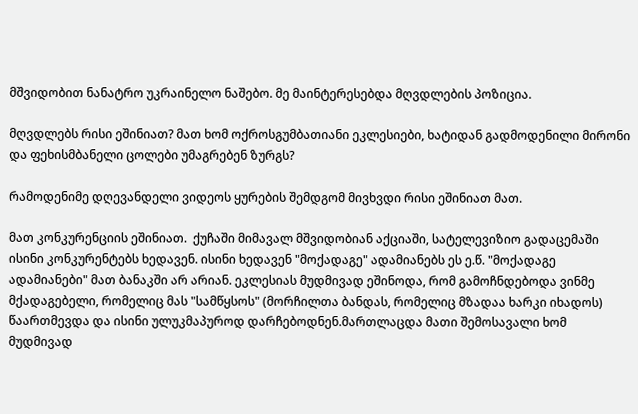მშვიდობით ნანატრო უკრაინელო ნაშებო. მე მაინტერესებდა მღვდლების პოზიცია.

მღვდლებს რისი ეშინიათ? მათ ხომ ოქროსგუმბათიანი ეკლესიები, ხატიდან გადმოდენილი მირონი და ფეხისმბანელი ცოლები უმაგრებენ ზურგს?

რამოდენიმე დღევანდელი ვიდეოს ყურების შემდგომ მივხვდი რისი ეშინიათ მათ.

მათ კონკურენციის ეშინიათ.  ქუჩაში მიმავალ მშვიდობიან აქციაში, სატელევიზიო გადაცემაში ისინი კონკურენტებს ხედავენ. ისინი ხედავენ "მოქადაგე" ადამიანებს ეს ე.წ. "მოქადაგე ადამიანები" მათ ბანაკში არ არიან. ეკლესიას მუდმივად ეშინოდა, რომ გამოჩნდებოდა ვინმე მქადაგებელი, რომელიც მას "სამწყსოს" (მორჩილთა ბანდას, რომელიც მზადაა ხარკი იხადოს) წაართმევდა და ისინი ულუკმაპუროდ დარჩებოდნენ.მართლაცდა მათი შემოსავალი ხომ მუდმივად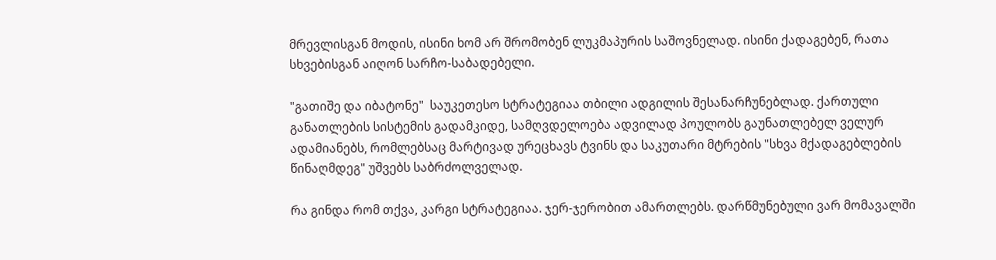მრევლისგან მოდის, ისინი ხომ არ შრომობენ ლუკმაპურის საშოვნელად. ისინი ქადაგებენ, რათა სხვებისგან აიღონ სარჩო-საბადებელი.

"გათიშე და იბატონე"  საუკეთესო სტრატეგიაა თბილი ადგილის შესანარჩუნებლად. ქართული განათლების სისტემის გადამკიდე, სამღვდელოება ადვილად პოულობს გაუნათლებელ ველურ ადამიანებს, რომლებსაც მარტივად ურეცხავს ტვინს და საკუთარი მტრების "სხვა მქადაგებლების წინაღმდეგ" უშვებს საბრძოლველად.

რა გინდა რომ თქვა, კარგი სტრატეგიაა. ჯერ-ჯერობით ამართლებს. დარწმუნებული ვარ მომავალში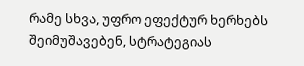რამე სხვა, უფრო ეფექტურ ხერხებს შეიმუშავებენ, სტრატეგიას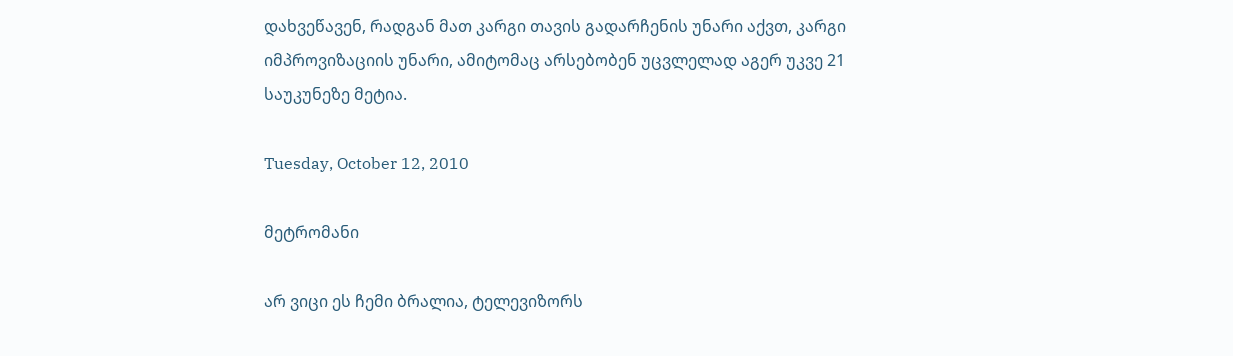დახვეწავენ, რადგან მათ კარგი თავის გადარჩენის უნარი აქვთ, კარგი იმპროვიზაციის უნარი, ამიტომაც არსებობენ უცვლელად აგერ უკვე 21 საუკუნეზე მეტია.

Tuesday, October 12, 2010

მეტრომანი

არ ვიცი ეს ჩემი ბრალია, ტელევიზორს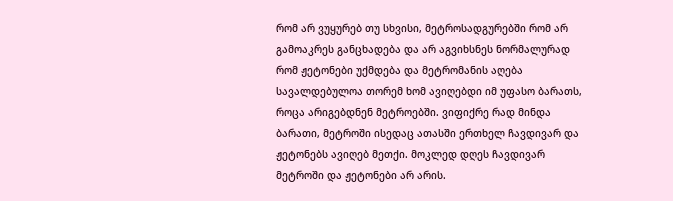რომ არ ვუყურებ თუ სხვისი, მეტროსადგურებში რომ არ გამოაკრეს განცხადება და არ აგვიხსნეს ნორმალურად რომ ჟეტონები უქმდება და მეტრომანის აღება სავალდებულოა თორემ ხომ ავიღებდი იმ უფასო ბარათს, როცა არიგებდნენ მეტროებში. ვიფიქრე რად მინდა ბარათი, მეტროში ისედაც ათასში ერთხელ ჩავდივარ და ჟეტონებს ავიღებ მეთქი. მოკლედ დღეს ჩავდივარ მეტროში და ჟეტონები არ არის.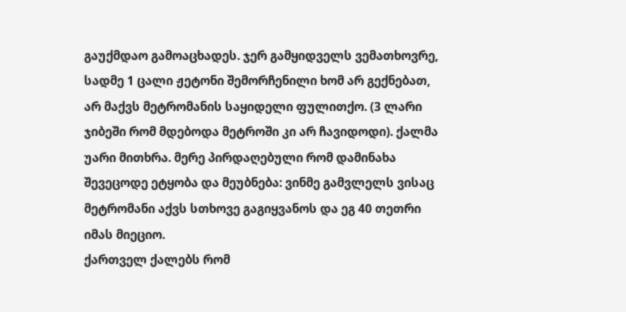გაუქმდაო გამოაცხადეს. ჯერ გამყიდველს ვემათხოვრე, სადმე 1 ცალი ჟეტონი შემორჩენილი ხომ არ გექნებათ, არ მაქვს მეტრომანის საყიდელი ფულითქო. (3 ლარი ჯიბეში რომ მდებოდა მეტროში კი არ ჩავიდოდი). ქალმა უარი მითხრა. მერე პირდაღებული რომ დამინახა შევეცოდე ეტყობა და მეუბნება: ვინმე გამვლელს ვისაც მეტრომანი აქვს სთხოვე გაგიყვანოს და ეგ 40 თეთრი იმას მიეციო.
ქართველ ქალებს რომ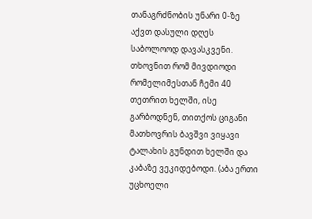თანაგრძნობის უნარი 0-ზე აქვთ დასული დღეს საბოლოოდ დავასკვენი. თხოვნით რომ მივდიოდი რომელიმესთან ჩემი 40 თეთრით ხელში, ისე გარბოდნენ, თითქოს ციგანი მათხოვრის ბავშვი ვიყავი ტალახის გუნდით ხელში და კაბაზე ვეკიდებოდი. (აბა ერთი უცხოელი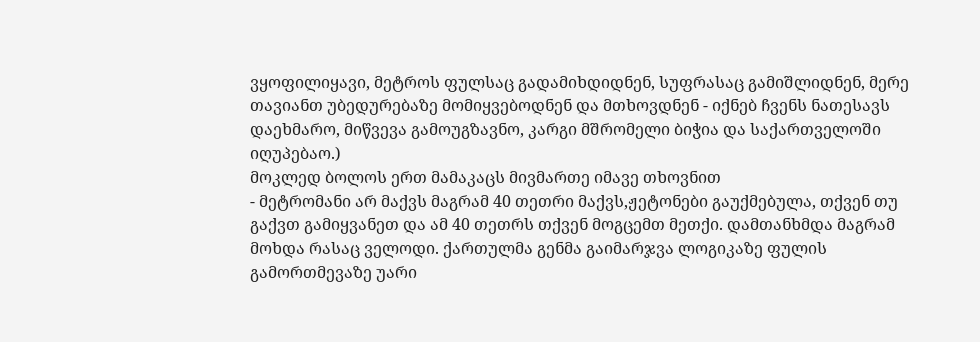ვყოფილიყავი, მეტროს ფულსაც გადამიხდიდნენ, სუფრასაც გამიშლიდნენ, მერე თავიანთ უბედურებაზე მომიყვებოდნენ და მთხოვდნენ - იქნებ ჩვენს ნათესავს დაეხმარო, მიწვევა გამოუგზავნო, კარგი მშრომელი ბიჭია და საქართველოში იღუპებაო.)
მოკლედ ბოლოს ერთ მამაკაცს მივმართე იმავე თხოვნით
- მეტრომანი არ მაქვს მაგრამ 40 თეთრი მაქვს,ჟეტონები გაუქმებულა, თქვენ თუ გაქვთ გამიყვანეთ და ამ 40 თეთრს თქვენ მოგცემთ მეთქი. დამთანხმდა მაგრამ მოხდა რასაც ველოდი. ქართულმა გენმა გაიმარჯვა ლოგიკაზე ფულის გამორთმევაზე უარი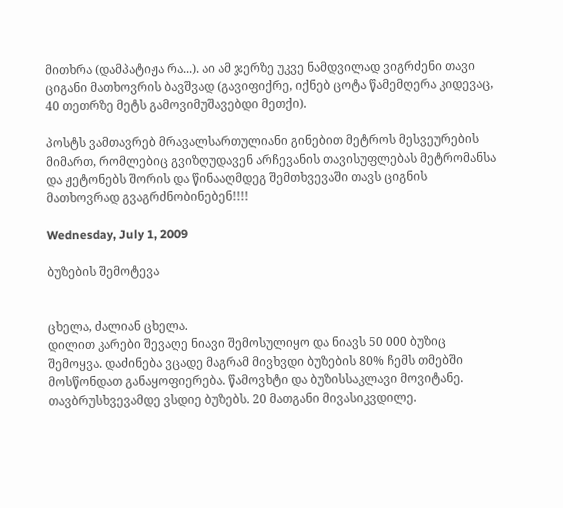მითხრა (დამპატიჟა რა...). აი ამ ჯერზე უკვე ნამდვილად ვიგრძენი თავი ციგანი მათხოვრის ბავშვად (გავიფიქრე, იქნებ ცოტა წამემღერა კიდევაც, 40 თეთრზე მეტს გამოვიმუშავებდი მეთქი).

პოსტს ვამთავრებ მრავალსართულიანი გინებით მეტროს მესვეურების მიმართ, რომლებიც გვიზღუდავენ არჩევანის თავისუფლებას მეტრომანსა და ჟეტონებს შორის და წინააღმდეგ შემთხვევაში თავს ციგნის მათხოვრად გვაგრძნობინებენ!!!!

Wednesday, July 1, 2009

ბუზების შემოტევა


ცხელა, ძალიან ცხელა.
დილით კარები შევაღე ნიავი შემოსულიყო და ნიავს 50 000 ბუზიც შემოყვა. დაძინება ვცადე მაგრამ მივხვდი ბუზების 80% ჩემს თმებში მოსწონდათ განაყოფიერება. წამოვხტი და ბუზისსაკლავი მოვიტანე. თავბრუსხვევამდე ვსდიე ბუზებს. 20 მათგანი მივასიკვდილე.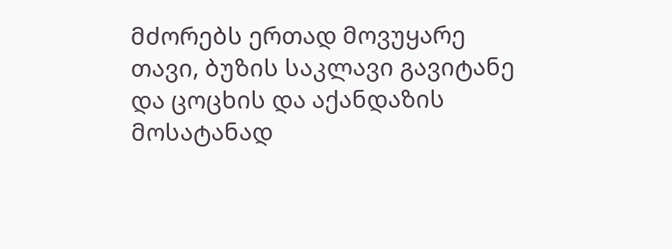მძორებს ერთად მოვუყარე თავი, ბუზის საკლავი გავიტანე და ცოცხის და აქანდაზის მოსატანად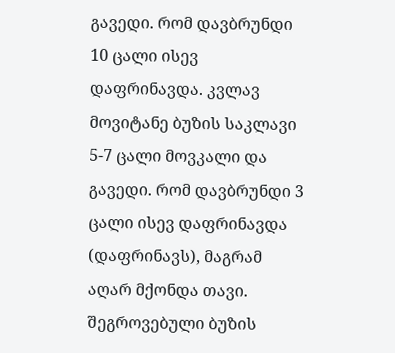გავედი. რომ დავბრუნდი 10 ცალი ისევ დაფრინავდა. კვლავ მოვიტანე ბუზის საკლავი 5-7 ცალი მოვკალი და გავედი. რომ დავბრუნდი 3 ცალი ისევ დაფრინავდა (დაფრინავს), მაგრამ აღარ მქონდა თავი. შეგროვებული ბუზის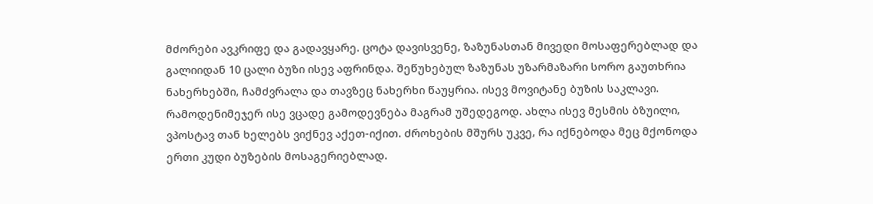მძორები ავკრიფე და გადავყარე. ცოტა დავისვენე, ზაზუნასთან მივედი მოსაფერებლად და გალიიდან 10 ცალი ბუზი ისევ აფრინდა. შეწუხებულ ზაზუნას უზარმაზარი სორო გაუთხრია ნახერხებში, ჩამძვრალა და თავზეც ნახერხი წაუყრია. ისევ მოვიტანე ბუზის საკლავი. რამოდენიმეჯერ ისე ვცადე გამოდევნება მაგრამ უშედეგოდ. ახლა ისევ მესმის ბზუილი, ვპოსტავ თან ხელებს ვიქნევ აქეთ-იქით. ძროხების მშურს უკვე, რა იქნებოდა მეც მქონოდა ერთი კუდი ბუზების მოსაგერიებლად.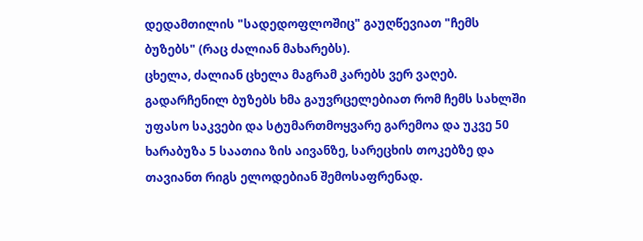დედამთილის "სადედოფლოშიც" გაუღწევიათ "ჩემს ბუზებს" (რაც ძალიან მახარებს).
ცხელა, ძალიან ცხელა მაგრამ კარებს ვერ ვაღებ. გადარჩენილ ბუზებს ხმა გაუვრცელებიათ რომ ჩემს სახლში უფასო საკვები და სტუმართმოყვარე გარემოა და უკვე 50 ხარაბუზა 5 საათია ზის აივანზე, სარეცხის თოკებზე და თავიანთ რიგს ელოდებიან შემოსაფრენად.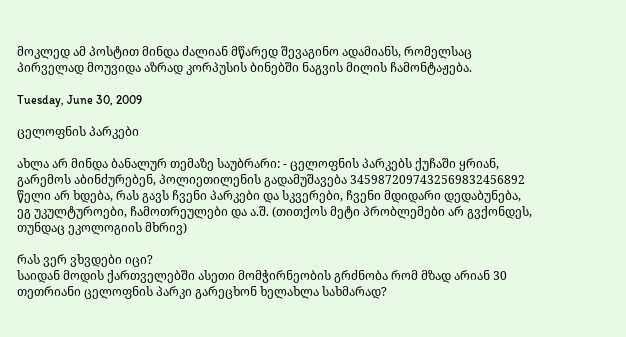მოკლედ ამ პოსტით მინდა ძალიან მწარედ შევაგინო ადამიანს, რომელსაც პირველად მოუვიდა აზრად კორპუსის ბინებში ნაგვის მილის ჩამონტაჟება.

Tuesday, June 30, 2009

ცელოფნის პარკები

ახლა არ მინდა ბანალურ თემაზე საუბრარი: - ცელოფნის პარკებს ქუჩაში ყრიან, გარემოს აბინძურებენ, პოლიეთილენის გადამუშავება 3459872097432569832456892 წელი არ ხდება, რას გავს ჩვენი პარკები და სკვერები, ჩვენი მდიდარი დედაბუნება, ეგ უკულტუროები, ჩამოთრეულები და ა.შ. (თითქოს მეტი პრობლემები არ გვქონდეს, თუნდაც ეკოლოგიის მხრივ)

რას ვერ ვხვდები იცი?
საიდან მოდის ქართველებში ასეთი მომჭირნეობის გრძნობა რომ მზად არიან 30 თეთრიანი ცელოფნის პარკი გარეცხონ ხელახლა სახმარად?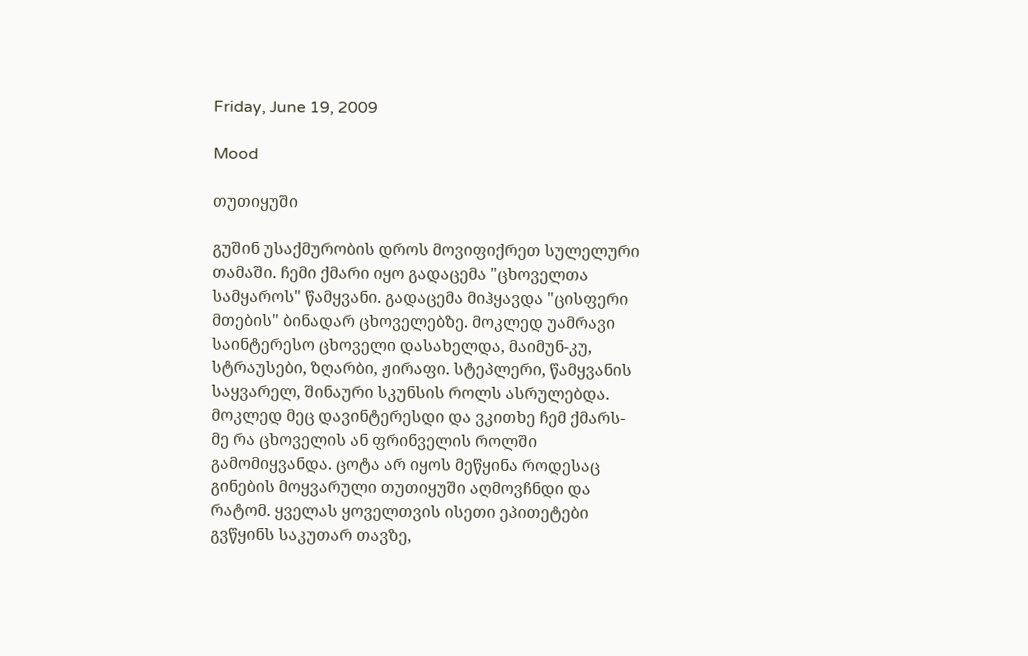Friday, June 19, 2009

Mood

თუთიყუში

გუშინ უსაქმურობის დროს მოვიფიქრეთ სულელური თამაში. ჩემი ქმარი იყო გადაცემა "ცხოველთა სამყაროს" წამყვანი. გადაცემა მიჰყავდა "ცისფერი მთების" ბინადარ ცხოველებზე. მოკლედ უამრავი საინტერესო ცხოველი დასახელდა, მაიმუნ-კუ, სტრაუსები, ზღარბი, ჟირაფი. სტეპლერი, წამყვანის საყვარელ, შინაური სკუნსის როლს ასრულებდა. მოკლედ მეც დავინტერესდი და ვკითხე ჩემ ქმარს-მე რა ცხოველის ან ფრინველის როლში გამომიყვანდა. ცოტა არ იყოს მეწყინა როდესაც გინების მოყვარული თუთიყუში აღმოვჩნდი და რატომ. ყველას ყოველთვის ისეთი ეპითეტები გვწყინს საკუთარ თავზე,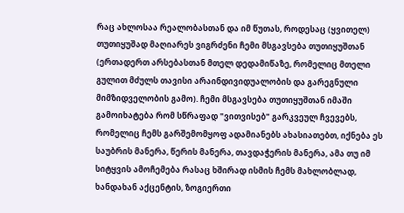რაც ახლოსაა რეალობასთან და იმ წუთას, როდესაც (ყვითელ) თუთიყუშად მაღიარეს ვიგრძენი ჩემი მსგავსება თუთიყუშთან (ერთადერთ არსებასთან მთელ დედამიწაზე, რომელიც მთელი გულით მძულს თავისი არაინდივიდუალობის და გარეგნული მიმზიდველობის გამო). ჩემი მსგავსება თუთიყუშთან იმაში გამოიხატება რომ სწრაფად "ვითვისებ" გარკვეულ ჩვევებს, რომელიც ჩემს გარშემომყოფ ადამიანებს ახასიათებთ, იქნება ეს საუბრის მანერა, წერის მანერა, თავდაჭერის მანერა, ამა თუ იმ სიტყვის ამოჩემება რასაც ხშირად ისმის ჩემს მახლობლად, ხანდახან აქცენტის, ზოგიერთი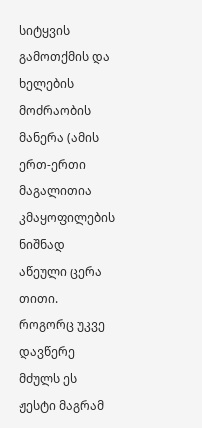სიტყვის გამოთქმის და ხელების მოძრაობის მანერა (ამის ერთ-ერთი მაგალითია კმაყოფილების ნიშნად აწეული ცერა თითი. როგორც უკვე დავწერე მძულს ეს ჟესტი მაგრამ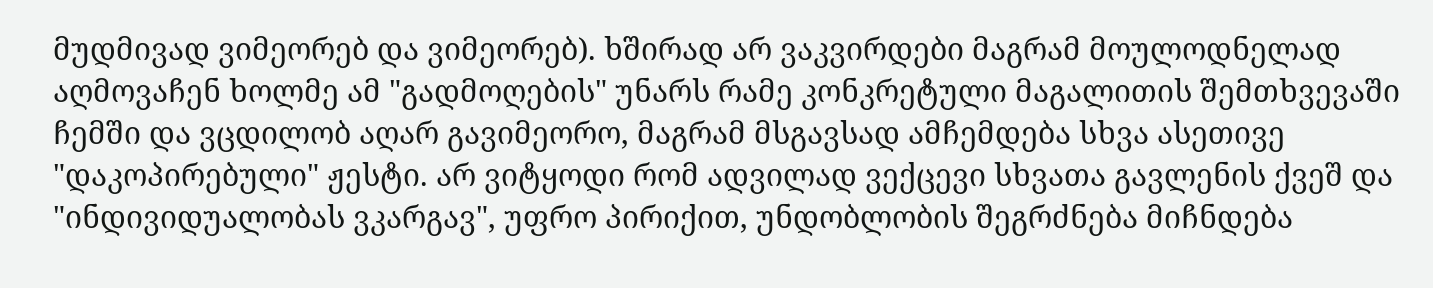მუდმივად ვიმეორებ და ვიმეორებ). ხშირად არ ვაკვირდები მაგრამ მოულოდნელად აღმოვაჩენ ხოლმე ამ "გადმოღების" უნარს რამე კონკრეტული მაგალითის შემთხვევაში ჩემში და ვცდილობ აღარ გავიმეორო, მაგრამ მსგავსად ამჩემდება სხვა ასეთივე "დაკოპირებული" ჟესტი. არ ვიტყოდი რომ ადვილად ვექცევი სხვათა გავლენის ქვეშ და "ინდივიდუალობას ვკარგავ", უფრო პირიქით, უნდობლობის შეგრძნება მიჩნდება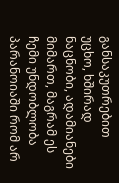განსაკუთრებით უცხო, ხშირად ნაცნობი, ადამიანები მიმართ, მაგრამ ეს ჩემი უნდობლობა პარანოიაში რომ არ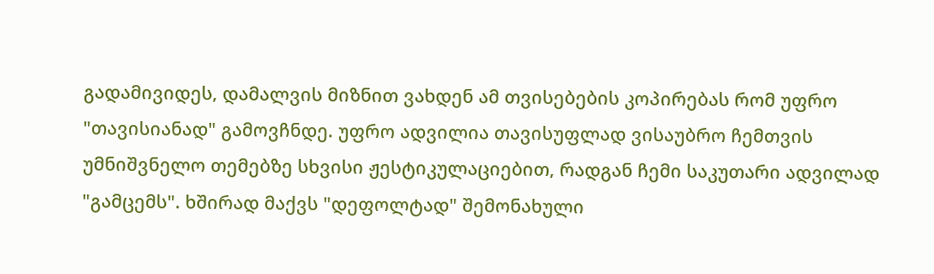გადამივიდეს, დამალვის მიზნით ვახდენ ამ თვისებების კოპირებას რომ უფრო "თავისიანად" გამოვჩნდე. უფრო ადვილია თავისუფლად ვისაუბრო ჩემთვის უმნიშვნელო თემებზე სხვისი ჟესტიკულაციებით, რადგან ჩემი საკუთარი ადვილად "გამცემს". ხშირად მაქვს "დეფოლტად" შემონახული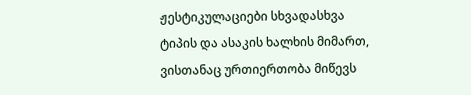ჟესტიკულაციები სხვადასხვა ტიპის და ასაკის ხალხის მიმართ, ვისთანაც ურთიერთობა მიწევს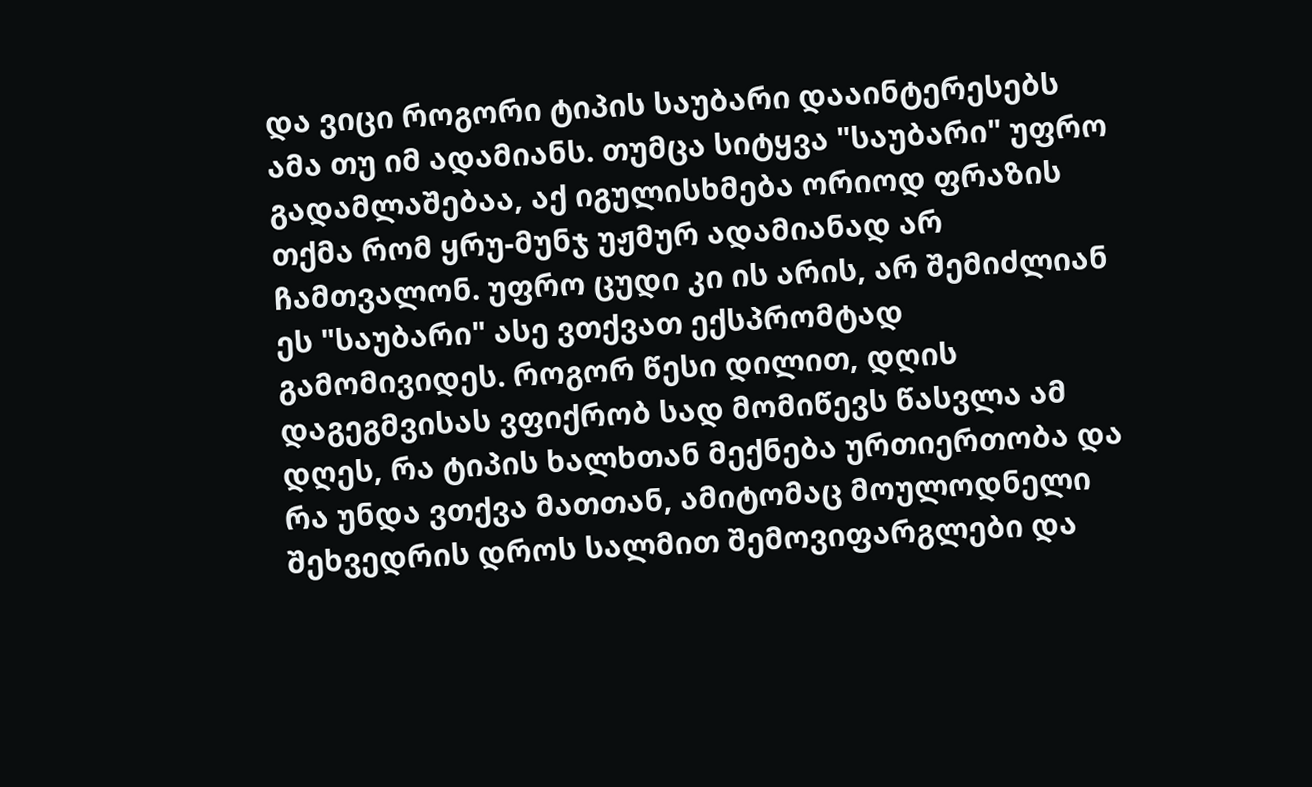და ვიცი როგორი ტიპის საუბარი დააინტერესებს ამა თუ იმ ადამიანს. თუმცა სიტყვა "საუბარი" უფრო გადამლაშებაა, აქ იგულისხმება ორიოდ ფრაზის თქმა რომ ყრუ-მუნჯ უჟმურ ადამიანად არ ჩამთვალონ. უფრო ცუდი კი ის არის, არ შემიძლიან ეს "საუბარი" ასე ვთქვათ ექსპრომტად გამომივიდეს. როგორ წესი დილით, დღის დაგეგმვისას ვფიქრობ სად მომიწევს წასვლა ამ დღეს, რა ტიპის ხალხთან მექნება ურთიერთობა და რა უნდა ვთქვა მათთან, ამიტომაც მოულოდნელი შეხვედრის დროს სალმით შემოვიფარგლები და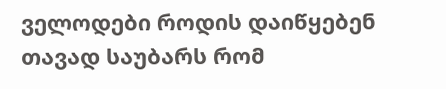ველოდები როდის დაიწყებენ თავად საუბარს რომ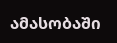ამასობაში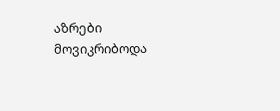აზრები მოვიკრიბოდა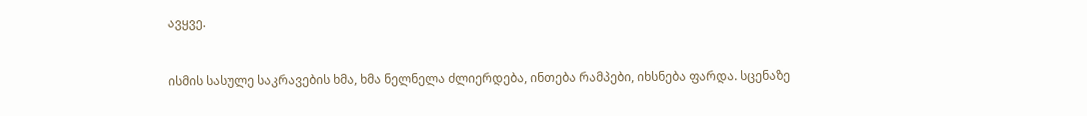ავყვე.


ისმის სასულე საკრავების ხმა, ხმა ნელნელა ძლიერდება, ინთება რამპები, იხსნება ფარდა. სცენაზე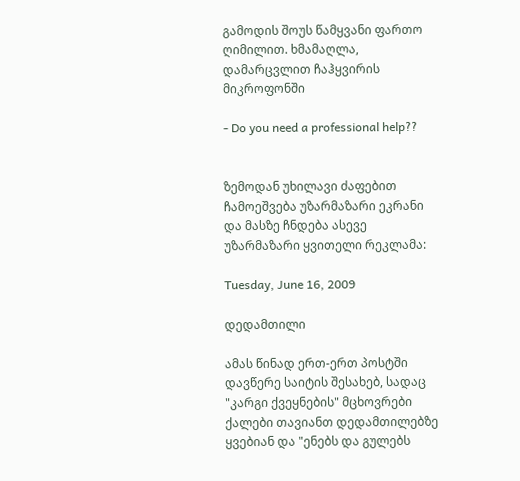გამოდის შოუს წამყვანი ფართო ღიმილით. ხმამაღლა, დამარცვლით ჩაჰყვირის მიკროფონში

- Do you need a professional help??


ზემოდან უხილავი ძაფებით ჩამოეშვება უზარმაზარი ეკრანი და მასზე ჩნდება ასევე უზარმაზარი ყვითელი რეკლამა:

Tuesday, June 16, 2009

დედამთილი

ამას წინად ერთ-ერთ პოსტში დავწერე საიტის შესახებ, სადაც "კარგი ქვეყნების" მცხოვრები ქალები თავიანთ დედამთილებზე ყვებიან და "ენებს და გულებს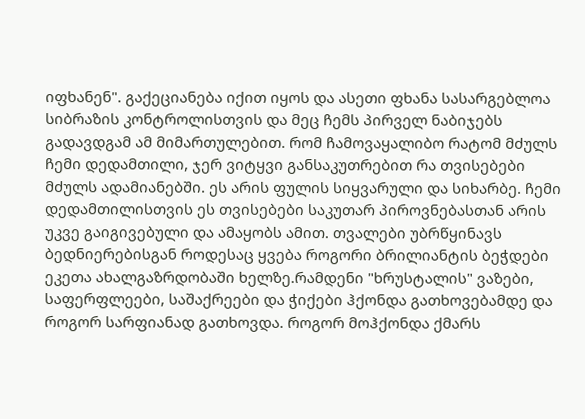იფხანენ". გაქეციანება იქით იყოს და ასეთი ფხანა სასარგებლოა სიბრაზის კონტროლისთვის და მეც ჩემს პირველ ნაბიჯებს გადავდგამ ამ მიმართულებით. რომ ჩამოვაყალიბო რატომ მძულს ჩემი დედამთილი, ჯერ ვიტყვი განსაკუთრებით რა თვისებები მძულს ადამიანებში. ეს არის ფულის სიყვარული და სიხარბე. ჩემი დედამთილისთვის ეს თვისებები საკუთარ პიროვნებასთან არის უკვე გაიგივებული და ამაყობს ამით. თვალები უბრწყინავს ბედნიერებისგან როდესაც ყვება როგორი ბრილიანტის ბეჭდები ეკეთა ახალგაზრდობაში ხელზე.რამდენი "ხრუსტალის" ვაზები, საფერფლეები, საშაქრეები და ჭიქები ჰქონდა გათხოვებამდე და როგორ სარფიანად გათხოვდა. როგორ მოჰქონდა ქმარს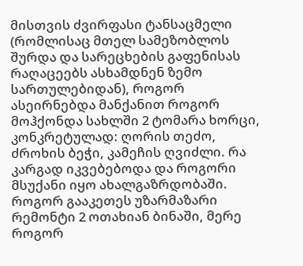მისთვის ძვირფასი ტანსაცმელი (რომლისაც მთელ სამეზობლოს შურდა და სარეცხების გაფენისას რაღაცეებს ასხამდნენ ზემო სართულებიდან), როგორ ასეირნებდა მანქანით როგორ მოჰქონდა სახლში 2 ტომარა ხორცი, კონკრეტულად: ღორის თეძო, ძროხის ბეჭი, კამეჩის ღვიძლი. რა კარგად იკვებებოდა და როგორი მსუქანი იყო ახალგაზრდობაში. როგორ გააკეთეს უზარმაზარი რემონტი 2 ოთახიან ბინაში, მერე როგორ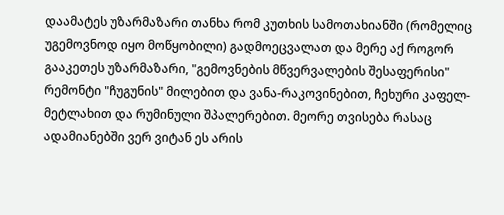დაამატეს უზარმაზარი თანხა რომ კუთხის სამოთახიანში (რომელიც უგემოვნოდ იყო მოწყობილი) გადმოეცვალათ და მერე აქ როგორ გააკეთეს უზარმაზარი, "გემოვნების მწვერვალების შესაფერისი" რემონტი "ჩუგუნის" მილებით და ვანა-რაკოვინებით, ჩეხური კაფელ-მეტლახით და რუმინული შპალერებით. მეორე თვისება რასაც ადამიანებში ვერ ვიტან ეს არის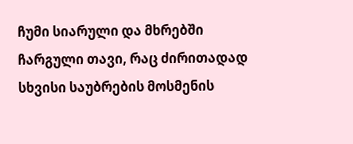ჩუმი სიარული და მხრებში ჩარგული თავი, რაც ძირითადად სხვისი საუბრების მოსმენის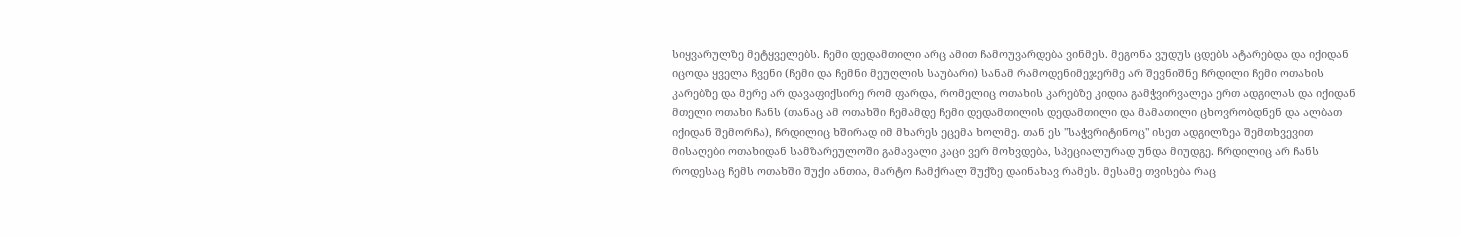სიყვარულზე მეტყველებს. ჩემი დედამთილი არც ამით ჩამოუვარდება ვინმეს. მეგონა ვუდუს ცდებს ატარებდა და იქიდან იცოდა ყველა ჩვენი (ჩემი და ჩემნი მეუღლის საუბარი) სანამ რამოდენიმეჯერმე არ შევნიშნე ჩრდილი ჩემი ოთახის კარებზე და მერე არ დავაფიქსირე რომ ფარდა, რომელიც ოთახის კარებზე კიდია გამჭვირვალეა ერთ ადგილას და იქიდან მთელი ოთახი ჩანს (თანაც ამ ოთახში ჩემამდე ჩემი დედამთილის დედამთილი და მამათილი ცხოვრობდნენ და ალბათ იქიდან შემორჩა), ჩრდილიც ხშირად იმ მხარეს ეცემა ხოლმე. თან ეს "საჭვრიტინოც" ისეთ ადგილზეა შემთხვევით მისაღები ოთახიდან სამზარეულოში გამავალი კაცი ვერ მოხვდება, სპეციალურად უნდა მიუდგე. ჩრდილიც არ ჩანს როდესაც ჩემს ოთახში შუქი ანთია, მარტო ჩამქრალ შუქზე დაინახავ რამეს. მესამე თვისება რაც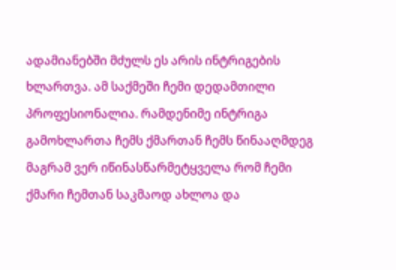ადამიანებში მძულს ეს არის ინტრიგების ხლართვა. ამ საქმეში ჩემი დედამთილი პროფესიონალია. რამდენიმე ინტრიგა გამოხლართა ჩემს ქმართან ჩემს წინააღმდეგ მაგრამ ვერ იწინასწარმეტყველა რომ ჩემი ქმარი ჩემთან საკმაოდ ახლოა და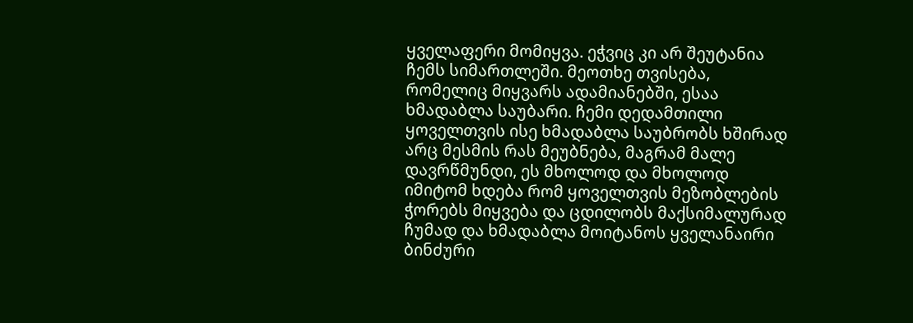ყველაფერი მომიყვა. ეჭვიც კი არ შეუტანია ჩემს სიმართლეში. მეოთხე თვისება, რომელიც მიყვარს ადამიანებში, ესაა ხმადაბლა საუბარი. ჩემი დედამთილი ყოველთვის ისე ხმადაბლა საუბრობს ხშირად არც მესმის რას მეუბნება, მაგრამ მალე დავრწმუნდი, ეს მხოლოდ და მხოლოდ იმიტომ ხდება რომ ყოველთვის მეზობლების ჭორებს მიყვება და ცდილობს მაქსიმალურად ჩუმად და ხმადაბლა მოიტანოს ყველანაირი ბინძური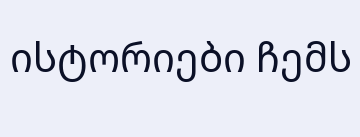ისტორიები ჩემს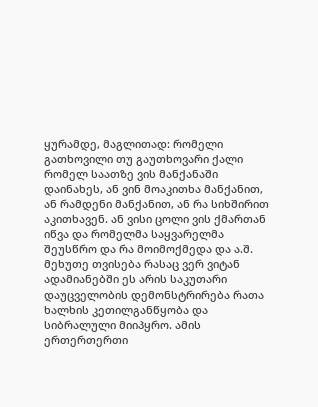ყურამდე, მაგლითად: რომელი გათხოვილი თუ გაუთხოვარი ქალი რომელ საათზე ვის მანქანაში დაინახეს, ან ვინ მოაკითხა მანქანით, ან რამდენი მანქანით, ან რა სიხშირით აკითხავენ. ან ვისი ცოლი ვის ქმართან იწვა და რომელმა საყვარელმა შეუსწრო და რა მოიმოქმედა და ა.შ.
მეხუთე თვისება რასაც ვერ ვიტან ადამიანებში ეს არის საკუთარი დაუცველობის დემონსტრირება რათა ხალხის კეთილგანწყობა და სიბრალული მიიპყრო. ამის ერთერთერთი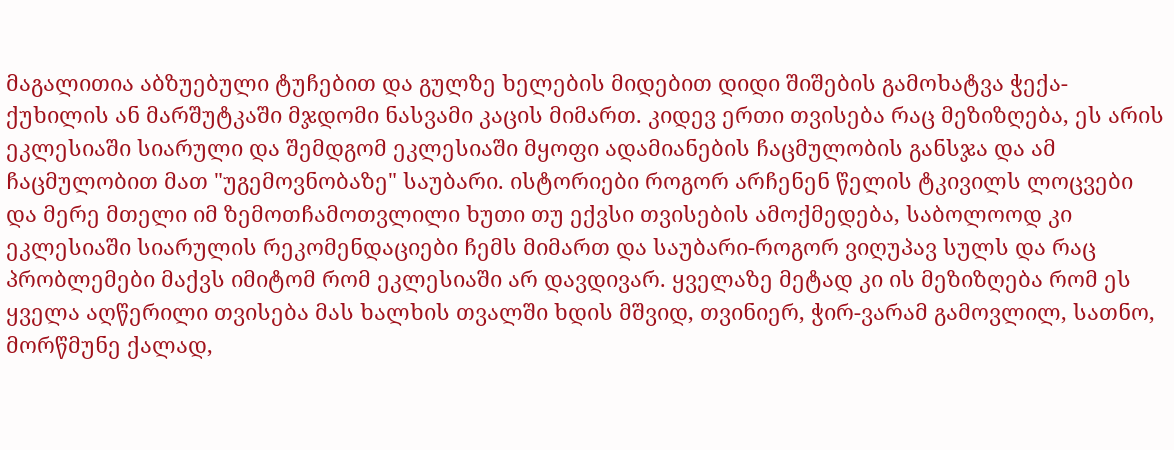მაგალითია აბზუებული ტუჩებით და გულზე ხელების მიდებით დიდი შიშების გამოხატვა ჭექა-ქუხილის ან მარშუტკაში მჯდომი ნასვამი კაცის მიმართ. კიდევ ერთი თვისება რაც მეზიზღება, ეს არის ეკლესიაში სიარული და შემდგომ ეკლესიაში მყოფი ადამიანების ჩაცმულობის განსჯა და ამ ჩაცმულობით მათ "უგემოვნობაზე" საუბარი. ისტორიები როგორ არჩენენ წელის ტკივილს ლოცვები და მერე მთელი იმ ზემოთჩამოთვლილი ხუთი თუ ექვსი თვისების ამოქმედება, საბოლოოდ კი ეკლესიაში სიარულის რეკომენდაციები ჩემს მიმართ და საუბარი-როგორ ვიღუპავ სულს და რაც პრობლემები მაქვს იმიტომ რომ ეკლესიაში არ დავდივარ. ყველაზე მეტად კი ის მეზიზღება რომ ეს ყველა აღწერილი თვისება მას ხალხის თვალში ხდის მშვიდ, თვინიერ, ჭირ-ვარამ გამოვლილ, სათნო, მორწმუნე ქალად,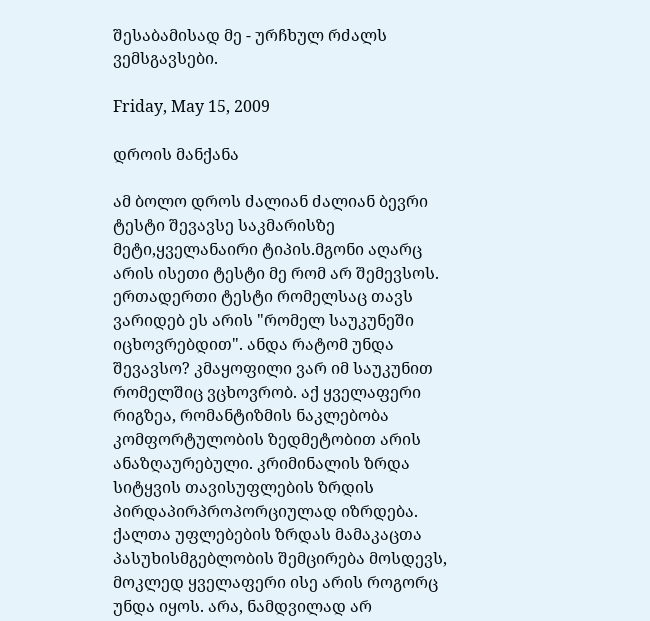შესაბამისად მე - ურჩხულ რძალს ვემსგავსები.

Friday, May 15, 2009

დროის მანქანა

ამ ბოლო დროს ძალიან ძალიან ბევრი ტესტი შევავსე საკმარისზე მეტი,ყველანაირი ტიპის.მგონი აღარც არის ისეთი ტესტი მე რომ არ შემევსოს. ერთადერთი ტესტი რომელსაც თავს ვარიდებ ეს არის "რომელ საუკუნეში იცხოვრებდით". ანდა რატომ უნდა შევავსო? კმაყოფილი ვარ იმ საუკუნით რომელშიც ვცხოვრობ. აქ ყველაფერი რიგზეა, რომანტიზმის ნაკლებობა კომფორტულობის ზედმეტობით არის ანაზღაურებული. კრიმინალის ზრდა სიტყვის თავისუფლების ზრდის პირდაპირპროპორციულად იზრდება. ქალთა უფლებების ზრდას მამაკაცთა პასუხისმგებლობის შემცირება მოსდევს, მოკლედ ყველაფერი ისე არის როგორც უნდა იყოს. არა, ნამდვილად არ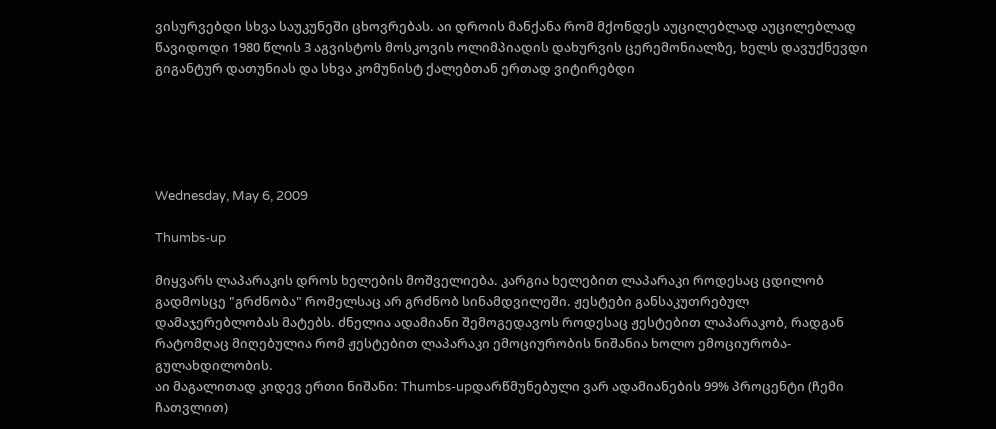ვისურვებდი სხვა საუკუნეში ცხოვრებას. აი დროის მანქანა რომ მქონდეს აუცილებლად აუცილებლად წავიდოდი 1980 წლის 3 აგვისტოს მოსკოვის ოლიმპიადის დახურვის ცერემონიალზე, ხელს დავუქნევდი გიგანტურ დათუნიას და სხვა კომუნისტ ქალებთან ერთად ვიტირებდი





Wednesday, May 6, 2009

Thumbs-up

მიყვარს ლაპარაკის დროს ხელების მოშველიება. კარგია ხელებით ლაპარაკი როდესაც ცდილობ გადმოსცე "გრძნობა" რომელსაც არ გრძნობ სინამდვილეში. ჟესტები განსაკუთრებულ დამაჯერებლობას მატებს. ძნელია ადამიანი შემოგედავოს როდესაც ჟესტებით ლაპარაკობ, რადგან რატომღაც მიღებულია რომ ჟესტებით ლაპარაკი ემოციურობის ნიშანია ხოლო ემოციურობა-გულახდილობის.
აი მაგალითად კიდევ ერთი ნიშანი: Thumbs-upდარწმუნებული ვარ ადამიანების 99% პროცენტი (ჩემი ჩათვლით)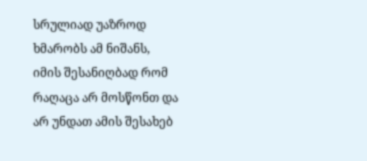სრულიად უაზროდ ხმარობს ამ ნიშანს, იმის შესანიღბად რომ რაღაცა არ მოსწონთ და არ უნდათ ამის შესახებ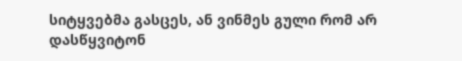სიტყვებმა გასცეს, ან ვინმეს გული რომ არ დასწყვიტონ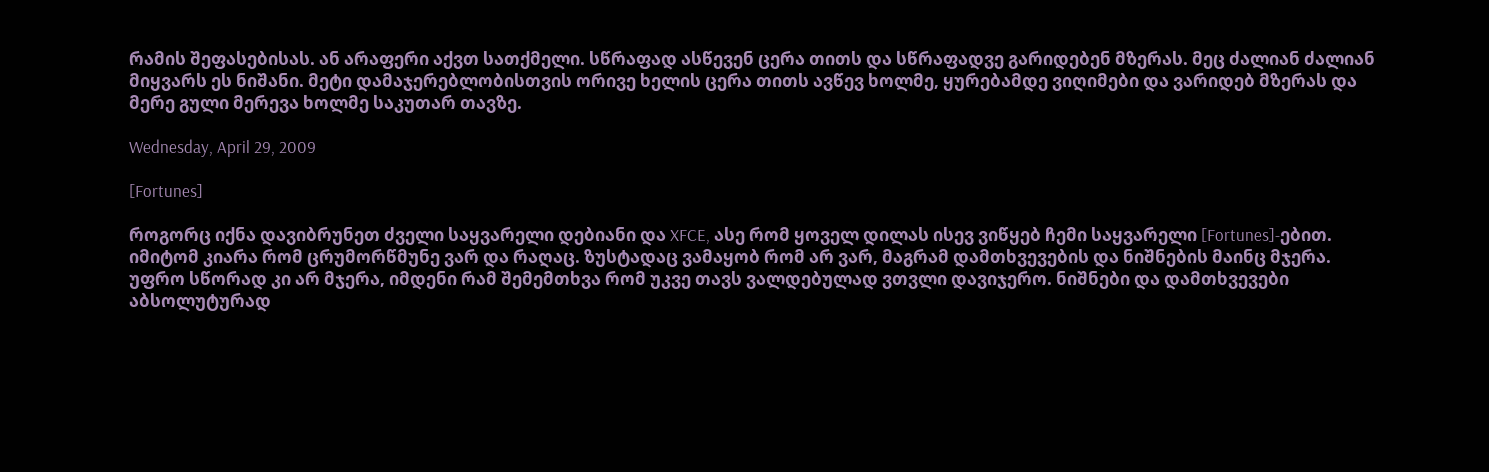რამის შეფასებისას. ან არაფერი აქვთ სათქმელი. სწრაფად ასწევენ ცერა თითს და სწრაფადვე გარიდებენ მზერას. მეც ძალიან ძალიან მიყვარს ეს ნიშანი. მეტი დამაჯერებლობისთვის ორივე ხელის ცერა თითს ავწევ ხოლმე, ყურებამდე ვიღიმები და ვარიდებ მზერას და მერე გული მერევა ხოლმე საკუთარ თავზე.

Wednesday, April 29, 2009

[Fortunes]

როგორც იქნა დავიბრუნეთ ძველი საყვარელი დებიანი და XFCE, ასე რომ ყოველ დილას ისევ ვიწყებ ჩემი საყვარელი [Fortunes]-ებით. იმიტომ კიარა რომ ცრუმორწმუნე ვარ და რაღაც. ზუსტადაც ვამაყობ რომ არ ვარ, მაგრამ დამთხვევების და ნიშნების მაინც მჯერა. უფრო სწორად კი არ მჯერა, იმდენი რამ შემემთხვა რომ უკვე თავს ვალდებულად ვთვლი დავიჯერო. ნიშნები და დამთხვევები აბსოლუტურად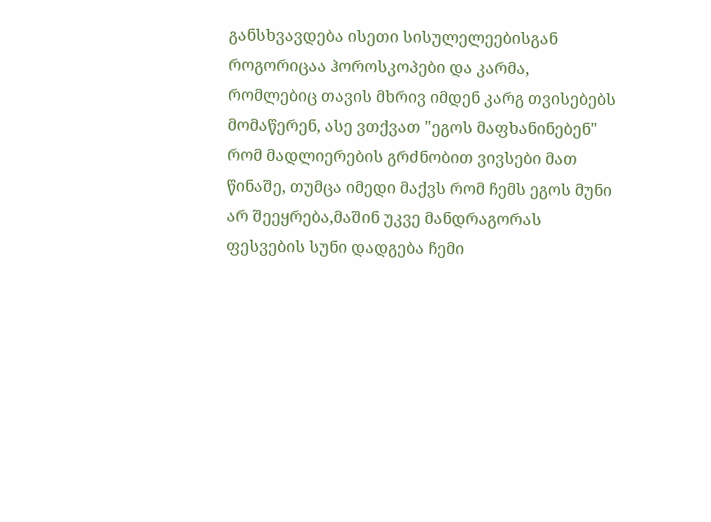განსხვავდება ისეთი სისულელეებისგან როგორიცაა ჰოროსკოპები და კარმა, რომლებიც თავის მხრივ იმდენ კარგ თვისებებს მომაწერენ, ასე ვთქვათ "ეგოს მაფხანინებენ" რომ მადლიერების გრძნობით ვივსები მათ წინაშე, თუმცა იმედი მაქვს რომ ჩემს ეგოს მუნი არ შეეყრება,მაშინ უკვე მანდრაგორას ფესვების სუნი დადგება ჩემი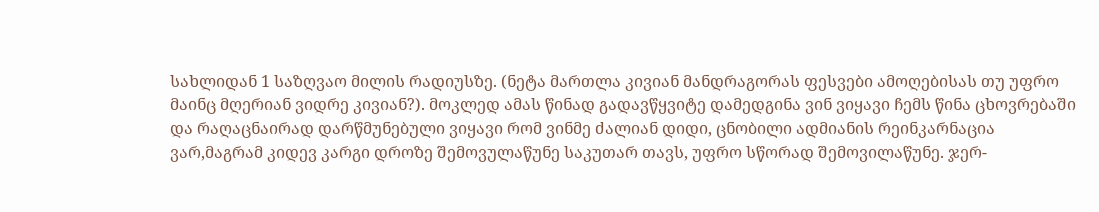სახლიდან 1 საზღვაო მილის რადიუსზე. (ნეტა მართლა კივიან მანდრაგორას ფესვები ამოღებისას თუ უფრო მაინც მღერიან ვიდრე კივიან?). მოკლედ ამას წინად გადავწყვიტე დამედგინა ვინ ვიყავი ჩემს წინა ცხოვრებაში და რაღაცნაირად დარწმუნებული ვიყავი რომ ვინმე ძალიან დიდი, ცნობილი ადმიანის რეინკარნაცია ვარ,მაგრამ კიდევ კარგი დროზე შემოვულაწუნე საკუთარ თავს, უფრო სწორად შემოვილაწუნე. ჯერ-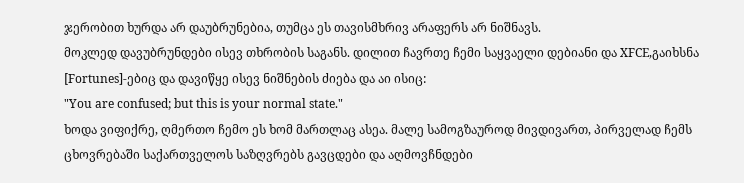ჯერობით ხურდა არ დაუბრუნებია, თუმცა ეს თავისმხრივ არაფერს არ ნიშნავს.
მოკლედ დავუბრუნდები ისევ თხრობის საგანს. დილით ჩავრთე ჩემი საყვაელი დებიანი და XFCE,გაიხსნა [Fortunes]-ებიც და დავიწყე ისევ ნიშნების ძიება და აი ისიც:
"You are confused; but this is your normal state."
ხოდა ვიფიქრე, ღმერთო ჩემო ეს ხომ მართლაც ასეა. მალე სამოგზაუროდ მივდივართ, პირველად ჩემს ცხოვრებაში საქართველოს საზღვრებს გავცდები და აღმოვჩნდები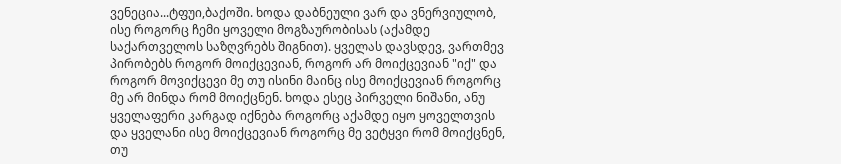ვენეცია...ტფუი,ბაქოში. ხოდა დაბნეული ვარ და ვნერვიულობ, ისე როგორც ჩემი ყოველი მოგზაურობისას (აქამდე საქართველოს საზღვრებს შიგნით). ყველას დავსდევ, ვართმევ პირობებს როგორ მოიქცევიან, როგორ არ მოიქცევიან "იქ" და როგორ მოვიქცევი მე თუ ისინი მაინც ისე მოიქცევიან როგორც მე არ მინდა რომ მოიქცნენ. ხოდა ესეც პირველი ნიშანი, ანუ ყველაფერი კარგად იქნება როგორც აქამდე იყო ყოველთვის და ყველანი ისე მოიქცევიან როგორც მე ვეტყვი რომ მოიქცნენ, თუ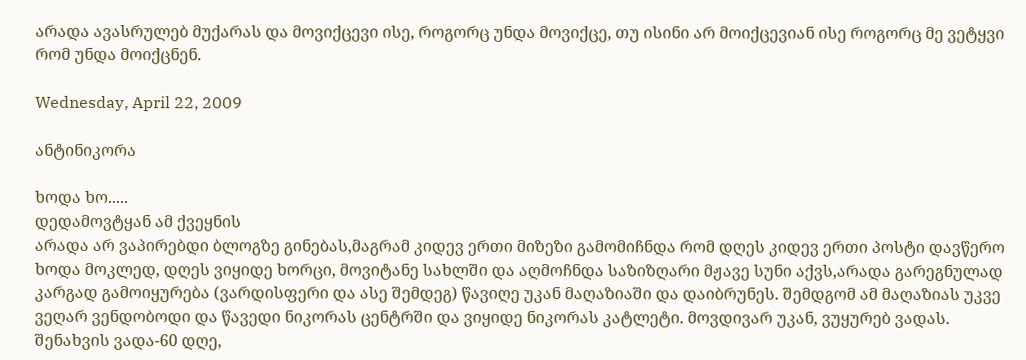არადა ავასრულებ მუქარას და მოვიქცევი ისე, როგორც უნდა მოვიქცე, თუ ისინი არ მოიქცევიან ისე როგორც მე ვეტყვი რომ უნდა მოიქცნენ.

Wednesday, April 22, 2009

ანტინიკორა

ხოდა ხო.....
დედამოვტყან ამ ქვეყნის
არადა არ ვაპირებდი ბლოგზე გინებას,მაგრამ კიდევ ერთი მიზეზი გამომიჩნდა რომ დღეს კიდევ ერთი პოსტი დავწერო
ხოდა მოკლედ, დღეს ვიყიდე ხორცი, მოვიტანე სახლში და აღმოჩნდა საზიზღარი მჟავე სუნი აქვს,არადა გარეგნულად კარგად გამოიყურება (ვარდისფერი და ასე შემდეგ) წავიღე უკან მაღაზიაში და დაიბრუნეს. შემდგომ ამ მაღაზიას უკვე ვეღარ ვენდობოდი და წავედი ნიკორას ცენტრში და ვიყიდე ნიკორას კატლეტი. მოვდივარ უკან, ვუყურებ ვადას. შენახვის ვადა-60 დღე,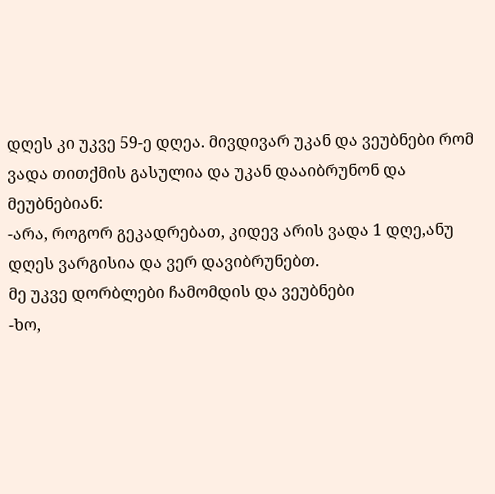დღეს კი უკვე 59-ე დღეა. მივდივარ უკან და ვეუბნები რომ ვადა თითქმის გასულია და უკან დააიბრუნონ და მეუბნებიან:
-არა, როგორ გეკადრებათ, კიდევ არის ვადა 1 დღე,ანუ დღეს ვარგისია და ვერ დავიბრუნებთ.
მე უკვე დორბლები ჩამომდის და ვეუბნები
-ხო,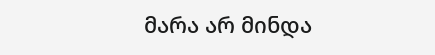მარა არ მინდა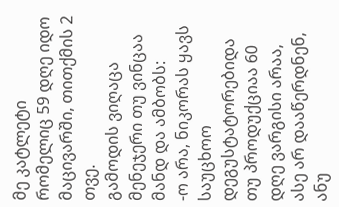მე კატლეტი რომელიც 59 დღე იდო მაცივარში, თითქმის 2 თვე.
გამოდის ვიღაცა მენეჯერი თუ ვინცაა მანდ და ამბობს:
-ო არა, ნიკორას ყავს საუცხოო დეგუსტატორებიდა თუ პროდუქციაა 60 დღე ვარგისი არაა, ასე არ დააწერდნენ, ანუ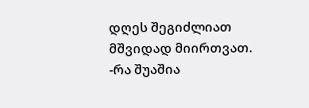დღეს შეგიძლიათ მშვიდად მიირთვათ.
-რა შუაშია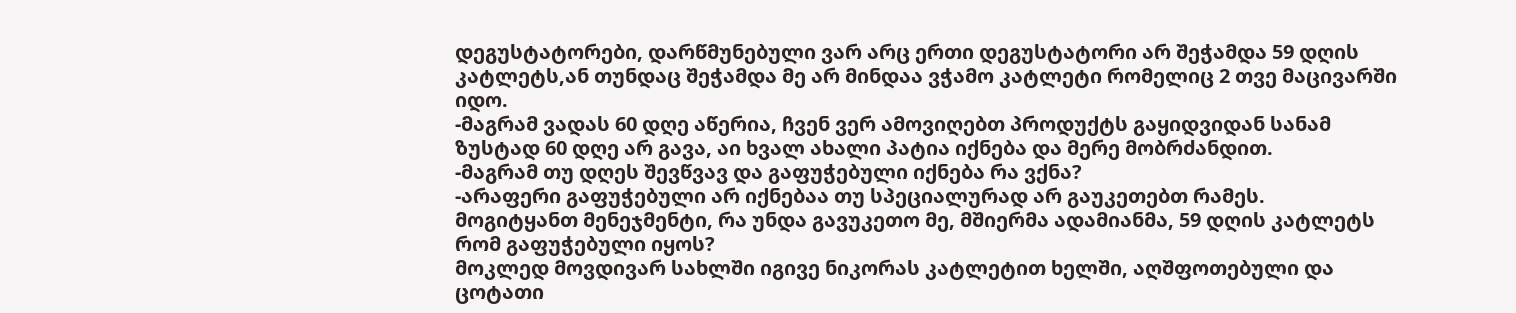დეგუსტატორები, დარწმუნებული ვარ არც ერთი დეგუსტატორი არ შეჭამდა 59 დღის კატლეტს,ან თუნდაც შეჭამდა მე არ მინდაა ვჭამო კატლეტი რომელიც 2 თვე მაცივარში იდო.
-მაგრამ ვადას 60 დღე აწერია, ჩვენ ვერ ამოვიღებთ პროდუქტს გაყიდვიდან სანამ ზუსტად 60 დღე არ გავა, აი ხვალ ახალი პატია იქნება და მერე მობრძანდით.
-მაგრამ თუ დღეს შევწვავ და გაფუჭებული იქნება რა ვქნა?
-არაფერი გაფუჭებული არ იქნებაა თუ სპეციალურად არ გაუკეთებთ რამეს.
მოგიტყანთ მენეჯმენტი, რა უნდა გავუკეთო მე, მშიერმა ადამიანმა, 59 დღის კატლეტს რომ გაფუჭებული იყოს?
მოკლედ მოვდივარ სახლში იგივე ნიკორას კატლეტით ხელში, აღშფოთებული და ცოტათი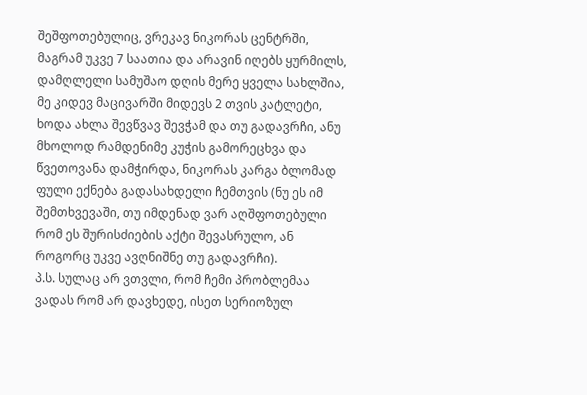შეშფოთებულიც, ვრეკავ ნიკორას ცენტრში, მაგრამ უკვე 7 საათია და არავინ იღებს ყურმილს, დამღლელი სამუშაო დღის მერე ყველა სახლშია, მე კიდევ მაცივარში მიდევს 2 თვის კატლეტი, ხოდა ახლა შევწვავ შევჭამ და თუ გადავრჩი, ანუ მხოლოდ რამდენიმე კუჭის გამორეცხვა და წვეთოვანა დამჭირდა, ნიკორას კარგა ბლომად ფული ექნება გადასახდელი ჩემთვის (ნუ ეს იმ შემთხვევაში, თუ იმდენად ვარ აღშფოთებული რომ ეს შურისძიების აქტი შევასრულო, ან როგორც უკვე ავღნიშნე თუ გადავრჩი).
პ.ს. სულაც არ ვთვლი, რომ ჩემი პრობლემაა ვადას რომ არ დავხედე, ისეთ სერიოზულ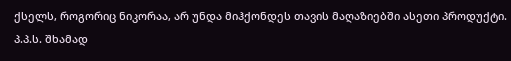ქსელს, როგორიც ნიკორაა, არ უნდა მიჰქონდეს თავის მაღაზიებში ასეთი პროდუქტი.
პ.პ.ს. შხამად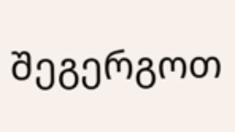შეგერგოთ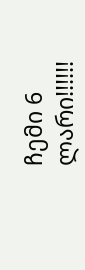ჩემი 6 ლარი!!!!!!